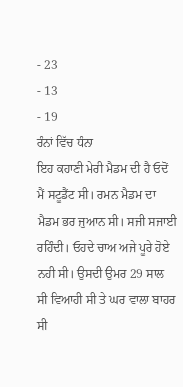- 23
- 13
- 19
ਰੰਨਾਂ ਵਿੱਚ ਧੰਨਾ
ਇਹ ਕਹਾਣੀ ਮੇਰੀ ਮੈਡਮ ਦੀ ਹੈ ਓਦੋਂ ਮੈਂ ਸਟੂਡੈਂਟ ਸੀ। ਰਮਨ ਮੈਡਮ ਦਾ
ਮੈਡਮ ਭਰ ਜੁਆਨ ਸੀ। ਸਜੀ ਸਜਾਈ ਰਹਿੰਦੀ। ਓਹਦੇ ਚਾਅ ਅਜੇ ਪੂਰੇ ਹੋਏ ਨਹੀ ਸੀ। ਉਸਦੀ ਉਮਰ 29 ਸਾਲ ਸੀ ਵਿਆਹੀ ਸੀ ਤੇ ਘਰ ਵਾਲਾ ਬਾਹਰ ਸੀ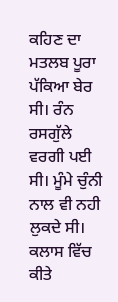ਕਹਿਣ ਦਾ ਮਤਲਬ ਪੂਰਾ ਪੱਕਿਆ ਬੇਰ ਸੀ। ਰੰਨ ਰਸਗੁੱਲੇ ਵਰਗੀ ਪਈ ਸੀ। ਮੂੰਮੇ ਚੁੰਨੀ ਨਾਲ ਵੀ ਨਹੀ ਲੁਕਦੇ ਸੀ। ਕਲਾਸ ਵਿੱਚ ਕੀਤੇ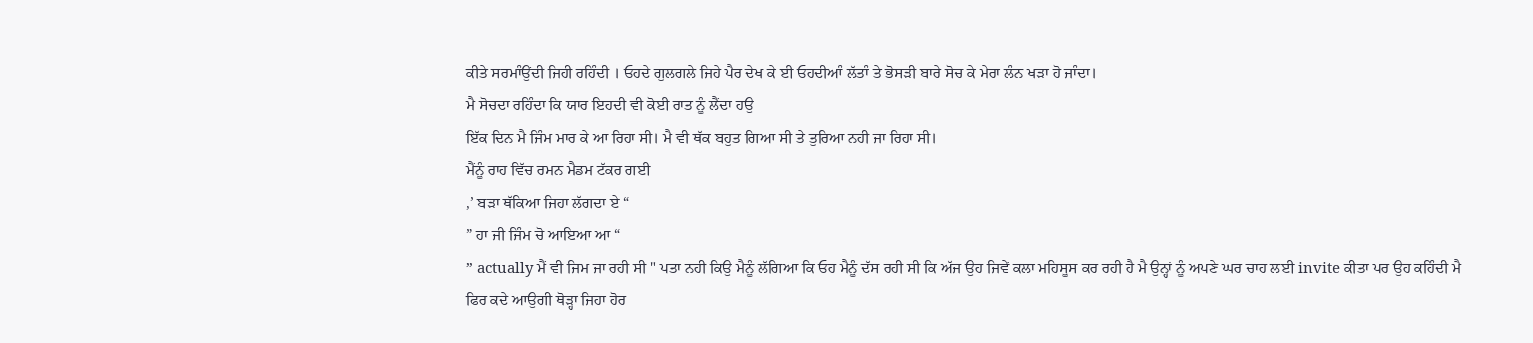ਕੀਤੇ ਸਰਮਾੰਉਂਦੀ ਜਿਹੀ ਰਹਿੰਦੀ । ਓਹਦੇ ਗੁਲਗਲੇ ਜਿਹੇ ਪੈਰ ਦੇਖ ਕੇ ਈ ਓਹਦੀਆੰ ਲੱਤਾੰ ਤੇ ਭੋਸੜੀ ਬਾਰੇ ਸੋਚ ਕੇ ਮੇਰਾ ਲੰਨ ਖੜਾ ਹੋ ਜਾੰਦਾ।
ਮੈ ਸੋਚਦਾ ਰਹਿੰਦਾ ਕਿ ਯਾਰ ਇਹਦੀ ਵੀ ਕੋਈ ਰਾਤ ਨੂੰ ਲੈਂਦਾ ਹਉ
ਇੱਕ ਦਿਨ ਮੈ ਜਿੰਮ ਮਾਰ ਕੇ ਆ ਰਿਹਾ ਸੀ। ਮੈ ਵੀ ਥੱਕ ਬਹੁਤ ਗਿਆ ਸੀ ਤੇ ਤੁਰਿਆ ਨਹੀ ਜਾ ਰਿਹਾ ਸੀ।
ਮੈਂਨੂੰ ਰਾਹ ਵਿੱਚ ਰਮਨ ਮੈਡਮ ਟੱਕਰ ਗਈ
,’ ਬੜਾ ਥੱਕਿਆ ਜਿਹਾ ਲੱਗਦਾ ਏ “
” ਹਾ ਜੀ ਜਿੰਮ ਚੋ ਆਇਆ ਆ “
” actually ਮੈਂ ਵੀ ਜਿਮ ਜਾ ਰਹੀ ਸੀ " ਪਤਾ ਨਹੀ ਕਿਉ ਮੈਨੂੰ ਲੱਗਿਆ ਕਿ ਓਹ ਮੈਨੂੰ ਦੱਸ ਰਹੀ ਸੀ ਕਿ ਅੱਜ ਉਹ ਜਿਵੇਂ ਕਲਾ ਮਹਿਸੂਸ ਕਰ ਰਹੀ ਹੈ ਮੈ ਉਨ੍ਹਾਂ ਨੂੰ ਅਪਣੇ ਘਰ ਚਾਹ ਲਈ invite ਕੀਤਾ ਪਰ ਉਹ ਕਹਿੰਦੀ ਮੈ ਫਿਰ ਕਦੇ ਆਉਗੀ ਥੋੜ੍ਹਾ ਜਿਹਾ ਹੋਰ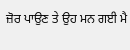ਜ਼ੋਰ ਪਾਉਣ ਤੇ ਉਹ ਮਨ ਗਈ ਮੈ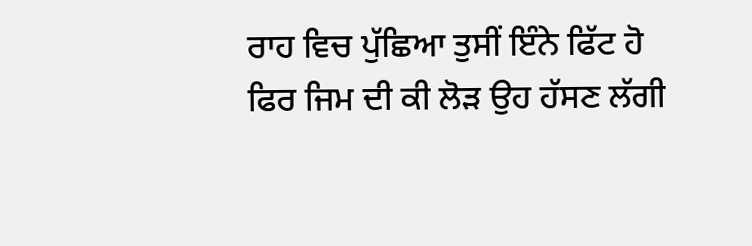ਰਾਹ ਵਿਚ ਪੁੱਛਿਆ ਤੁਸੀਂ ਇੰਨੇ ਫਿੱਟ ਹੋ ਫਿਰ ਜਿਮ ਦੀ ਕੀ ਲੋੜ ਉਹ ਹੱਸਣ ਲੱਗੀ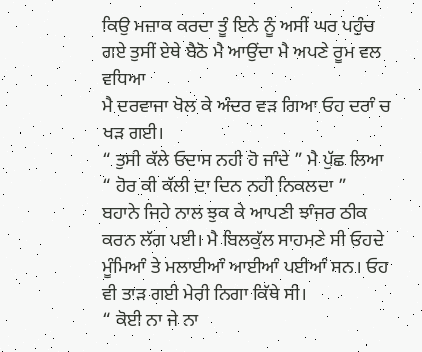ਕਿਉ ਮਜ਼ਾਕ ਕਰਦਾ ਤੂੰ ਇਨੇ ਨੂੰ ਅਸੀਂ ਘਰ ਪਹੁੰਚ ਗਏ ਤੁਸੀਂ ਏਥੇ ਬੈਠੋ ਮੈ ਆਉਂਦਾ ਮੈ ਅਪਣੇ ਰੂਮ ਵਲ ਵਧਿਆ
ਮੈ ਦਰਵਾਜਾ ਖੋਲ ਕੇ ਅੰਦਰ ਵੜ ਗਿਆ ਓਹ ਦਰਾੰ ਚ ਖੜ ਗਈ।
“ ਤੁਸੀ ਕੱਲੇ ਓਦਾਸ ਨਹੀ ਹੋ ਜਾੰਦੇ ” ਮੈ ਪੁੱਛ ਲਿਆ
“ ਹੋਰ ਕੀ ਕੱਲੀ ਦਾ ਦਿਨ ਨਹੀ ਨਿਕਲਦਾ ”
ਬਹਾਨੇ ਜਿਹੇ ਨਾਲ ਝੁਕ ਕੇ ਆਪਣੀ ਝਾੰਜਰ ਠੀਕ ਕਰਨ ਲੱਗ ਪਈ। ਮੈ ਬਿਲਕੁੱਲ ਸਾਹਮਣੇ ਸੀ ਓਹਦੇ ਮੂੰਮਿਆੰ ਤੇ ਮਲਾਈਆੰ ਆਈਆੰ ਪਈਆੰ ਸਨ। ਓਹ ਵੀ ਤਾੜ ਗਈ ਮੇਰੀ ਨਿਗਾ ਕਿੱਥੇ ਸੀ।
“ ਕੋਈ ਨਾ ਜੇ ਨਾ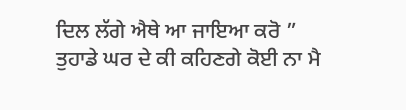ਦਿਲ ਲੱਗੇ ਐਥੇ ਆ ਜਾਇਆ ਕਰੋ ”
ਤੁਹਾਡੇ ਘਰ ਦੇ ਕੀ ਕਹਿਣਗੇ ਕੋਈ ਨਾ ਮੈ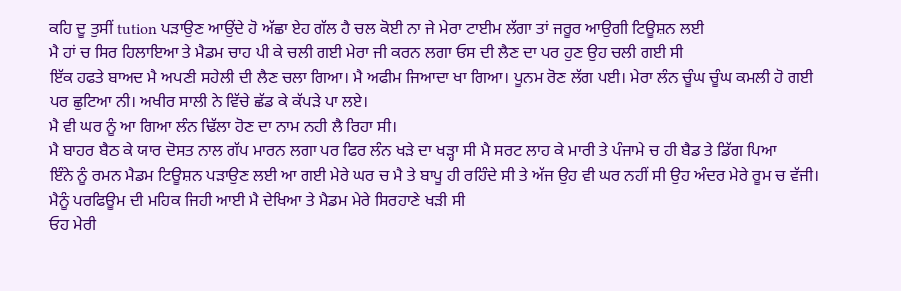ਕਹਿ ਦੂ ਤੁਸੀਂ tution ਪੜਾਉਣ ਆਉਂਦੇ ਹੋ ਅੱਛਾ ਏਹ ਗੱਲ ਹੈ ਚਲ ਕੋਈ ਨਾ ਜੇ ਮੇਰਾ ਟਾਈਮ ਲੱਗਾ ਤਾਂ ਜਰੂਰ ਆਉਗੀ ਟਿਊਸ਼ਨ ਲਈ
ਮੈ ਹਾਂ ਚ ਸਿਰ ਹਿਲਾਇਆ ਤੇ ਮੈਡਮ ਚਾਹ ਪੀ ਕੇ ਚਲੀ ਗਈ ਮੇਰਾ ਜੀ ਕਰਨ ਲਗਾ ਓਸ ਦੀ ਲੈਣ ਦਾ ਪਰ ਹੁਣ ਉਹ ਚਲੀ ਗਈ ਸੀ
ਇੱਕ ਹਫਤੇ ਬਾਅਦ ਮੈ ਅਪਣੀ ਸਹੇਲੀ ਦੀ ਲੈਣ ਚਲਾ ਗਿਆ। ਮੈ ਅਫੀਮ ਜਿਆਦਾ ਖਾ ਗਿਆ। ਪੂਨਮ ਰੋਣ ਲੱਗ ਪਈ। ਮੇਰਾ ਲੰਨ ਚੂੰਘ ਚੂੰਘ ਕਮਲੀ ਹੋ ਗਈ ਪਰ ਛੁਟਿਆ ਨੀ। ਅਖੀਰ ਸਾਲੀ ਨੇ ਵਿੱਚੇ ਛੱਡ ਕੇ ਕੱਪੜੇ ਪਾ ਲਏ।
ਮੈ ਵੀ ਘਰ ਨੂੰ ਆ ਗਿਆ ਲੰਨ ਢਿੱਲਾ ਹੋਣ ਦਾ ਨਾਮ ਨਹੀ ਲੈ ਰਿਹਾ ਸੀ।
ਮੈ ਬਾਹਰ ਬੈਠ ਕੇ ਯਾਰ ਦੋਸਤ ਨਾਲ ਗੱਪ ਮਾਰਨ ਲਗਾ ਪਰ ਫਿਰ ਲੰਨ ਖੜੇ ਦਾ ਖੜ੍ਹਾ ਸੀ ਮੈ ਸਰਟ ਲਾਹ ਕੇ ਮਾਰੀ ਤੇ ਪੰਜਾਮੇ ਚ ਹੀ ਬੈਡ ਤੇ ਡਿੱਗ ਪਿਆ
ਇੰਨੇ ਨੂੰ ਰਮਨ ਮੈਡਮ ਟਿਊਸ਼ਨ ਪੜਾਉਣ ਲਈ ਆ ਗਈ ਮੇਰੇ ਘਰ ਚ ਮੈ ਤੇ ਬਾਪੂ ਹੀ ਰਹਿੰਦੇ ਸੀ ਤੇ ਅੱਜ ਉਹ ਵੀ ਘਰ ਨਹੀਂ ਸੀ ਉਹ ਅੰਦਰ ਮੇਰੇ ਰੂਮ ਚ ਵੱਜੀ।
ਮੈਨੂੰ ਪਰਫਿਊਮ ਦੀ ਮਹਿਕ ਜਿਹੀ ਆਈ ਮੈ ਦੇਖਿਆ ਤੇ ਮੈਡਮ ਮੇਰੇ ਸਿਰਹਾਣੇ ਖੜੀ ਸੀ
ਓਹ ਮੇਰੀ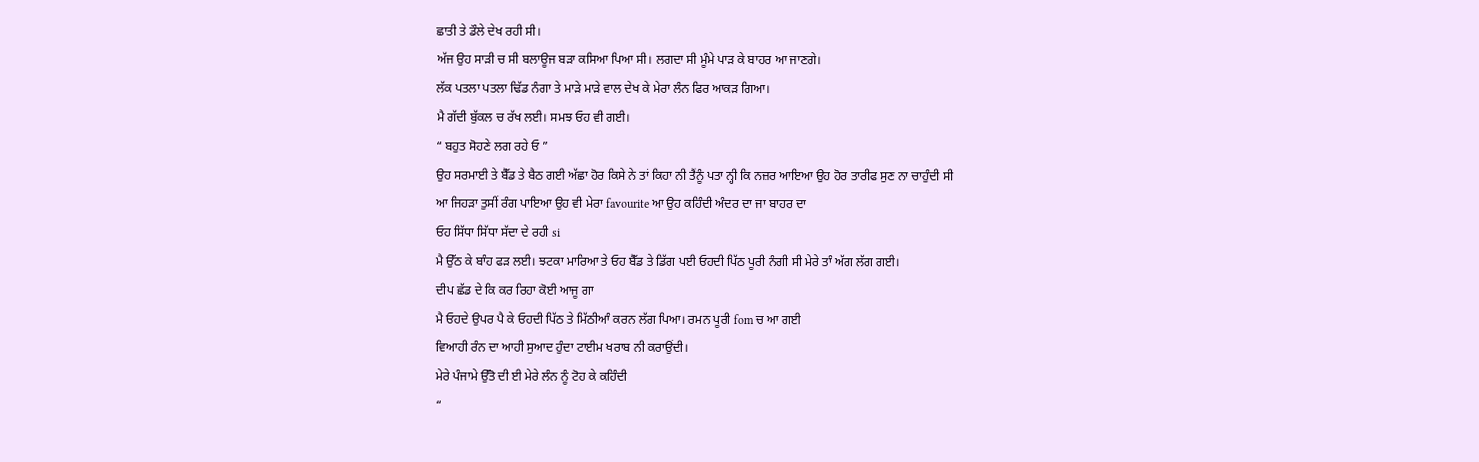ਛਾਤੀ ਤੇ ਡੌਲੇ ਦੇਖ ਰਹੀ ਸੀ।
ਅੱਜ ਉਹ ਸਾੜੀ ਚ ਸੀ ਬਲਾਊਜ ਬੜਾ ਕਸਿਆ ਪਿਆ ਸੀ। ਲਗਦਾ ਸੀ ਮੂੰਮੇ ਪਾੜ ਕੇ ਬਾਹਰ ਆ ਜਾਣਗੇ।
ਲੱਕ ਪਤਲਾ ਪਤਲਾ ਢਿੱਡ ਨੰਗਾ ਤੇ ਮਾੜੇ ਮਾੜੇ ਵਾਲ ਦੇਖ ਕੇ ਮੇਰਾ ਲੰਨ ਫਿਰ ਆਕੜ ਗਿਆ।
ਮੈ ਗੱਦੀ ਬੁੱਕਲ ਚ ਰੱਖ ਲਈ। ਸਮਝ ਓਹ ਵੀ ਗਈ।
“ ਬਹੁਤ ਸੋਹਣੇ ਲਗ ਰਹੇ ਓ ”
ਉਹ ਸਰਮਾਈ ਤੇ ਬੈੱਡ ਤੇ ਬੈਠ ਗਈ ਅੱਛਾ ਹੋਰ ਕਿਸੇ ਨੇ ਤਾਂ ਕਿਹਾ ਨੀ ਤੈਂਨੂੰ ਪਤਾ ਨ੍ਹੀ ਕਿ ਨਜ਼ਰ ਆਇਆ ਉਹ ਹੋਰ ਤਾਰੀਫ ਸੁਣ ਨਾ ਚਾਹੁੰਦੀ ਸੀ
ਆ ਜਿਹੜਾ ਤੁਸੀਂ ਰੰਗ ਪਾਇਆ ਉਹ ਵੀ ਮੇਰਾ favourite ਆ ਉਹ ਕਹਿੰਦੀ ਅੰਦਰ ਦਾ ਜਾ ਬਾਹਰ ਦਾ
ਓਹ ਸਿੱਧਾ ਸਿੱਧਾ ਸੱਦਾ ਦੇ ਰਹੀ si
ਮੈ ਉੱਠ ਕੇ ਬਾੰਹ ਫੜ ਲਈ। ਝਟਕਾ ਮਾਰਿਆ ਤੇ ਓਹ ਬੈੱਡ ਤੇ ਡਿੱਗ ਪਈ ਓਹਦੀ ਪਿੱਠ ਪੂਰੀ ਨੰਗੀ ਸੀ ਮੇਰੇ ਤਾੰ ਅੱਗ ਲੱਗ ਗਈ।
ਦੀਪ ਛੱਡ ਦੇ ਕਿ ਕਰ ਰਿਹਾ ਕੋਈ ਆਜੂ ਗਾ
ਮੈ ਓਹਦੇ ਉਪਰ ਪੈ ਕੇ ਓਹਦੀ ਪਿੱਠ ਤੇ ਮਿੱਠੀਆੰ ਕਰਨ ਲੱਗ ਪਿਆ। ਰਮਨ ਪੂਰੀ fom ਚ ਆ ਗਈ
ਵਿਆਹੀ ਰੰਨ ਦਾ ਆਹੀ ਸੁਆਦ ਹੁੰਦਾ ਟਾਈਮ ਖਰਾਬ ਨੀ ਕਰਾਉਂਦੀ।
ਮੇਰੇ ਪੰਜਾਮੇ ਉੱਤੋ ਦੀ ਈ ਮੇਰੇ ਲੰਨ ਨੂੰ ਟੋਹ ਕੇ ਕਹਿੰਦੀ
“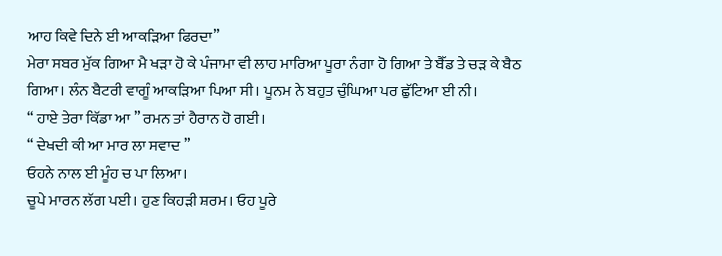ਆਹ ਕਿਵੇ ਦਿਨੇ ਈ ਆਕੜਿਆ ਫਿਰਦਾ”
ਮੇਰਾ ਸਬਰ ਮੁੱਕ ਗਿਆ ਮੈ ਖੜਾ ਹੋ ਕੇ ਪੰਜਾਮਾ ਵੀ ਲਾਹ ਮਾਰਿਆ ਪੂਰਾ ਨੰਗਾ ਹੋ ਗਿਆ ਤੇ ਬੈੱਡ ਤੇ ਚੜ ਕੇ ਬੈਠ ਗਿਆ। ਲੰਨ ਬੈਟਰੀ ਵਾਗੂੰ ਆਕੜਿਆ ਪਿਆ ਸੀ। ਪੂਨਮ ਨੇ ਬਹੁਤ ਚੁੰਘਿਆ ਪਰ ਛੁੱਟਿਆ ਈ ਨੀ।
“ ਹਾਏ ਤੇਰਾ ਕਿੱਡਾ ਆ ” ਰਮਨ ਤਾਂ ਹੈਰਾਨ ਹੋ ਗਈ।
“ ਦੇਖਦੀ ਕੀ ਆ ਮਾਰ ਲਾ ਸਵਾਦ ”
ਓਹਨੇ ਨਾਲ ਈ ਮੂੰਹ ਚ ਪਾ ਲਿਆ।
ਚੂਪੇ ਮਾਰਨ ਲੱਗ ਪਈ। ਹੁਣ ਕਿਹੜੀ ਸ਼ਰਮ। ਓਹ ਪੂਰੇ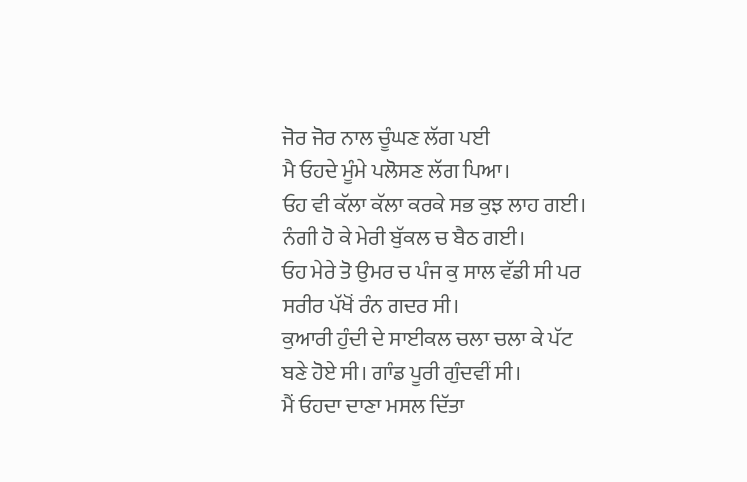ਜੋਰ ਜੋਰ ਨਾਲ ਚੂੰਘਣ ਲੱਗ ਪਈ
ਮੈ ਓਹਦੇ ਮੂੰਮੇ ਪਲੋਸਣ ਲੱਗ ਪਿਆ।
ਓਹ ਵੀ ਕੱਲਾ ਕੱਲਾ ਕਰਕੇ ਸਭ ਕੁਝ ਲਾਹ ਗਈ। ਨੰਗੀ ਹੋ ਕੇ ਮੇਰੀ ਬੁੱਕਲ ਚ ਬੈਠ ਗਈ।
ਓਹ ਮੇਰੇ ਤੋ ਉਮਰ ਚ ਪੰਜ ਕੁ ਸਾਲ ਵੱਡੀ ਸੀ ਪਰ ਸਰੀਰ ਪੱਖੋਂ ਰੰਨ ਗਦਰ ਸੀ।
ਕੁਆਰੀ ਹੁੰਦੀ ਦੇ ਸਾਈਕਲ ਚਲਾ ਚਲਾ ਕੇ ਪੱਟ ਬਣੇ ਹੋਏ ਸੀ। ਗਾੰਡ ਪੂਰੀ ਗੁੰਦਵੀਂ ਸੀ।
ਮੈਂ ਓਹਦਾ ਦਾਣਾ ਮਸਲ ਦਿੱਤਾ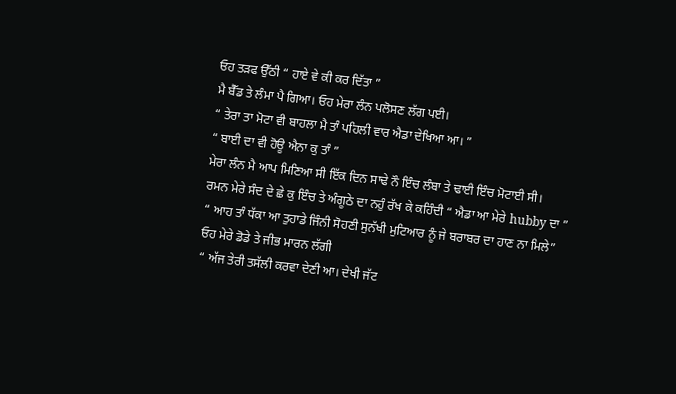ਓਹ ਤੜਫ ਉੱਠੀ “ ਹਾਏ ਵੇ ਕੀ ਕਰ ਦਿੱਤਾ ”
ਮੈ ਬੈੱਡ ਤੇ ਲੰਮਾ ਪੈ ਗਿਆ। ਓਹ ਮੇਰਾ ਲੰਨ ਪਲੋਸਣ ਲੱਗ ਪਈ।
“ ਤੇਰਾ ਤਾ ਮੋਟਾ ਵੀ ਬਾਹਲਾ ਮੈ ਤਾੰ ਪਹਿਲੀ ਵਾਰ ਐਡਾ ਦੇਖਿਆ ਆ। ”
“ ਬਾਈ ਦਾ ਵੀ ਹੋਊ ਐਨਾ ਕੁ ਤਾੰ ”
ਮੇਰਾ ਲੰਨ ਮੈ ਆਪ ਮਿਣਿਆ ਸੀ ਇੱਕ ਦਿਨ ਸਾਢੇ ਨੌ ਇੰਚ ਲੰਬਾ ਤੇ ਢਾਈ ਇੰਚ ਮੋਟਾਈ ਸੀ।
ਰਮਨ ਮੇਰੇ ਸੰਦ ਦੇ ਛੇ ਕੁ ਇੰਚ ਤੇ ਅੰਗੂਠੇ ਦਾ ਨਹੁੰ ਰੱਖ ਕੇ ਕਹਿੰਦੀ “ ਐਡਾ ਆ ਮੇਰੇ hubby ਦਾ ”
“ ਆਹ ਤਾੰ ਧੱਕਾ ਆ ਤੁਹਾਡੇ ਜਿੰਨੀ ਸੋਹਣੀ ਸੁਨੱਖੀ ਮੁਟਿਆਰ ਨੂੰ ਜੇ ਬਰਾਬਰ ਦਾ ਹਾਣ ਨਾ ਮਿਲੇ”
ਓਹ ਮੇਰੇ ਡੋਡੇ ਤੇ ਜੀਭ ਮਾਰਨ ਲੱਗੀ
“ ਅੱਜ ਤੇਰੀ ਤਸੱਲੀ ਕਰਵਾ ਦੇਣੀ ਆ। ਦੇਖੀ ਜੱਟ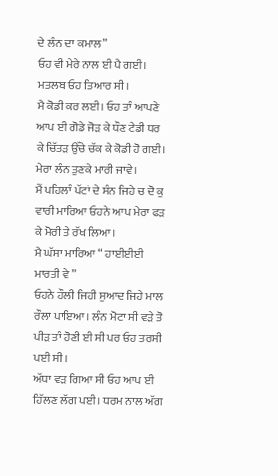ਦੇ ਲੰਨ ਦਾ ਕਮਾਲ”
ਓਹ ਵੀ ਮੇਰੇ ਨਾਲ ਈ ਪੈ ਗਈ। ਮਤਲਬ ਓਹ ਤਿਆਰ ਸੀ।
ਮੈ ਕੋਡੀ ਕਰ ਲਈ। ਓਹ ਤਾੰ ਆਪਣੇ ਆਪ ਈ ਗੋਡੇ ਜੋੜ ਕੇ ਧੌਣ ਟੇਡੀ ਧਰ ਕੇ ਚਿੱਤੜ ਉੱਚੇ ਚੱਕ ਕੇ ਕੋਡੀ ਹੋ ਗਈ।
ਮੇਰਾ ਲੰਨ ਤੁਣਕੇ ਮਾਰੀ ਜਾਵੇ।
ਮੈਂ ਪਹਿਲਾੰ ਪੱਟਾਂ ਦੇ ਸੰਨ ਜਿਹੇ ਚ ਦੋ ਕੁ ਵਾਰੀ ਮਾਰਿਆ ਓਹਨੇ ਆਪ ਮੇਰਾ ਫੜ ਕੇ ਮੋਰੀ ਤੇ ਰੱਖ ਲਿਆ।
ਮੈ ਘੱਸਾ ਮਾਰਿਆ “ ਹਾਈਈਈ ਮਾਰਤੀ ਵੇ ”
ਓਹਨੇ ਹੌਲੀ ਜਿਹੀ ਸੁਆਦ ਜਿਹੇ ਮਾਲ ਰੌਲਾ ਪਾਇਆ। ਲੰਨ ਮੋਟਾ ਸੀ ਵੜੇ ਤੋ ਪੀੜ ਤਾੰ ਹੋਣੀ ਈ ਸੀ ਪਰ ਓਹ ਤਰਸੀ ਪਈ ਸੀ।
ਅੱਧਾ ਵੜ ਗਿਆ ਸੀ ਓਹ ਆਪ ਈ ਹਿੱਲਣ ਲੱਗ ਪਈ। ਧਰਮ ਨਾਲ ਅੱਗ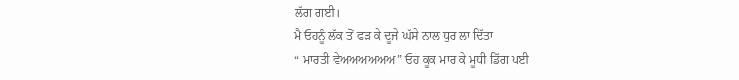ਲੱਗ ਗਈ।
ਮੈ ਓਹਨੂੰ ਲੱਕ ਤੋਂ ਫੜ ਕੇ ਦੂਜੇ ਘੱਸੇ ਨਾਲ ਧੁਰ ਲਾ ਦਿੱਤਾ
“ ਮਾਰਤੀ ਵੇਅਅਅਅਅਅ” ਓਹ ਕੂਕ ਮਾਰ ਕੇ ਮੂਧੀ ਡਿੱਗ ਪਈ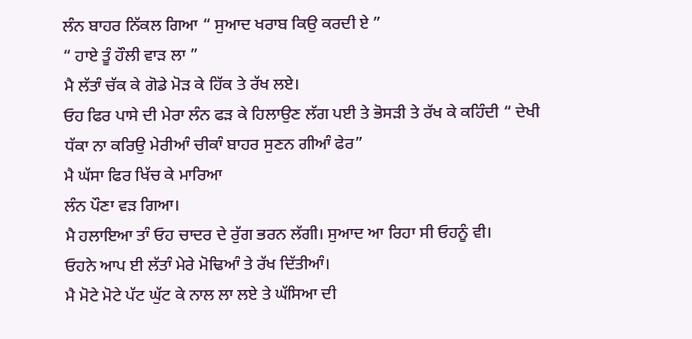ਲੰਨ ਬਾਹਰ ਨਿੱਕਲ ਗਿਆ “ ਸੁਆਦ ਖਰਾਬ ਕਿਉ ਕਰਦੀ ਏ ”
“ ਹਾਏ ਤੂੰ ਹੌਲੀ ਵਾੜ ਲਾ ”
ਮੈ ਲੱਤਾੰ ਚੱਕ ਕੇ ਗੋਡੇ ਮੋੜ ਕੇ ਹਿੱਕ ਤੇ ਰੱਖ ਲਏ।
ਓਹ ਫਿਰ ਪਾਸੇ ਦੀ ਮੇਰਾ ਲੰਨ ਫੜ ਕੇ ਹਿਲਾਉਣ ਲੱਗ ਪਈ ਤੇ ਭੋਸੜੀ ਤੇ ਰੱਖ ਕੇ ਕਹਿੰਦੀ “ ਦੇਖੀ ਧੱਕਾ ਨਾ ਕਰਿਉ ਮੇਰੀਆੰ ਚੀਕਾੰ ਬਾਹਰ ਸੁਣਨ ਗੀਆੰ ਫੇਰ”
ਮੈ ਘੱਸਾ ਫਿਰ ਖਿੱਚ ਕੇ ਮਾਰਿਆ
ਲੰਨ ਪੌਣਾ ਵੜ ਗਿਆ।
ਮੈ ਹਲਾਇਆ ਤਾੰ ਓਹ ਚਾਦਰ ਦੇ ਰੁੱਗ ਭਰਨ ਲੱਗੀ। ਸੁਆਦ ਆ ਰਿਹਾ ਸੀ ਓਹਨੂੰ ਵੀ।
ਓਹਨੇ ਆਪ ਈ ਲੱਤਾੰ ਮੇਰੇ ਮੋਢਿਆੰ ਤੇ ਰੱਖ ਦਿੱਤੀਆੰ।
ਮੈ ਮੋਟੇ ਮੋਟੇ ਪੱਟ ਘੁੱਟ ਕੇ ਨਾਲ ਲਾ ਲਏ ਤੇ ਘੱਸਿਆ ਦੀ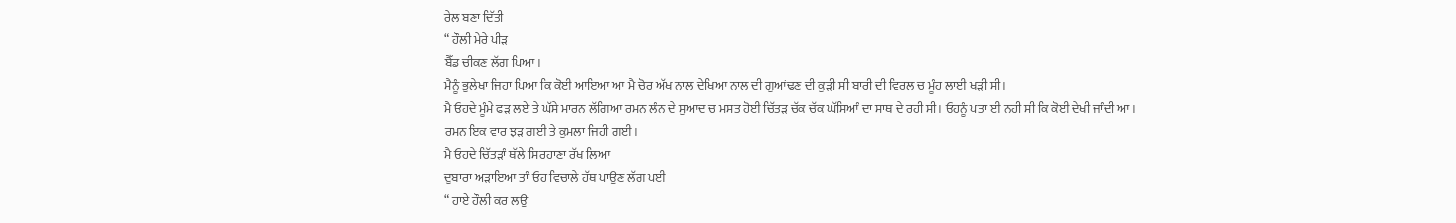ਰੇਲ ਬਣਾ ਦਿੱਤੀ
“ ਹੌਲੀ ਮੇਰੇ ਪੀੜ
ਬੈੱਡ ਚੀਕਣ ਲੱਗ ਪਿਆ।
ਮੈਨੂੰ ਭੁਲੇਖਾ ਜਿਹਾ ਪਿਆ ਕਿ ਕੋਈ ਆਇਆ ਆ ਮੈ ਚੋਰ ਅੱਖ ਨਾਲ ਦੇਖਿਆ ਨਾਲ ਦੀ ਗੁਆਂਢਣ ਦੀ ਕੁੜੀ ਸੀ ਬਾਰੀ ਦੀ ਵਿਰਲ ਚ ਮੂੰਹ ਲਾਈ ਖੜੀ ਸੀ।
ਮੈ ਓਹਦੇ ਮੂੰਮੇ ਫੜ ਲਏ ਤੇ ਘੱਸੇ ਮਾਰਨ ਲੱਗਿਆ ਰਮਨ ਲੰਨ ਦੇ ਸੁਆਦ ਚ ਮਸਤ ਹੋਈ ਚਿੱਤੜ ਚੱਕ ਚੱਕ ਘੱਸਿਆੰ ਦਾ ਸਾਥ ਦੇ ਰਹੀ ਸੀ। ਓਹਨੂੰ ਪਤਾ ਈ ਨਹੀ ਸੀ ਕਿ ਕੋਈ ਦੇਖੀ ਜਾੰਦੀ ਆ।
ਰਮਨ ਇਕ ਵਾਰ ਝੜ ਗਈ ਤੇ ਕੁਮਲਾ ਜਿਹੀ ਗਈ।
ਮੈ ਓਹਦੇ ਚਿੱਤੜਾੰ ਥੱਲੇ ਸਿਰਹਾਣਾ ਰੱਖ ਲਿਆ
ਦੁਬਾਰਾ ਅੜਾਇਆ ਤਾੰ ਓਹ ਵਿਚਾਲੇ ਹੱਥ ਪਾਉਣ ਲੱਗ ਪਈ
“ ਹਾਏ ਹੌਲੀ ਕਰ ਲਉ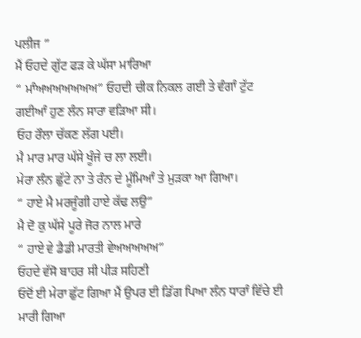ਪਲੀਜ ”
ਮੈਂ ਓਹਦੇ ਗੁੱਟ ਫੜ ਕੇ ਘੱਸਾ ਮਾਰਿਆ
“ ਮਾੰਅਅਅਅਅਅਅ” ਓਹਦੀ ਚੀਕ ਨਿਕਲ ਗਈ ਤੇ ਵੰਗਾੰ ਟੁੱਟ ਗਈਆੰ ਹੁਣ ਲੰਨ ਸਾਰਾ ਵੜਿਆ ਸੀ।
ਓਹ ਰੌਲਾ ਚੱਕਣ ਲੱਗ ਪਈ।
ਮੈ ਮਾਰ ਮਾਰ ਘੱਸੇ ਖੂੰਜੇ ਚ ਲਾ ਲਈ।
ਮੇਰਾ ਲੰਨ ਛੁੱਟੇ ਨਾ ਤੇ ਰੰਨ ਦੇ ਮੂੰਮਿਆੰ ਤੇ ਮੁੜਕਾ ਆ ਗਿਆ।
“ ਹਾਏ ਮੈ ਮਰਜੂੰਗੀ ਹਾਏ ਕੱਢ ਲਉ”
ਮੈ ਦੋ ਕੁ ਘੱਸੇ ਪੂਰੇ ਜੋਰ ਨਾਲ ਮਾਰੇ
“ ਹਾਏ ਵੇ ਡੈਡੀ ਮਾਰਤੀ ਵੇਅਅਅਅਅ”
ਓਹਦੇ ਵੱਸੋ ਬਾਹਰ ਸੀ ਪੀੜ ਸਹਿਣੀ
ਓਦੋਂ ਈ ਮੇਰਾ ਛੁੱਟ ਗਿਆ ਮੈਂ ਉਪਰ ਈ ਡਿੱਗ ਪਿਆ ਲੰਨ ਧਾਰਾੰ ਵਿੱਚੇ ਈ ਮਾਰੀ ਗਿਆ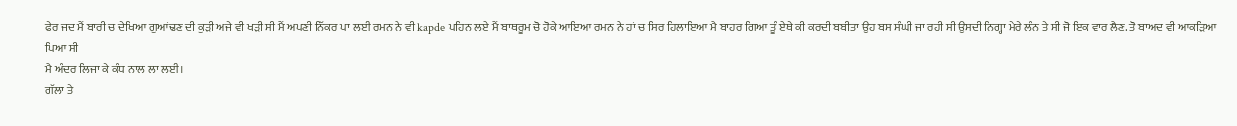ਫੇਰ ਜਦ ਮੈਂ ਬਾਰੀ ਚ ਦੇਖਿਆ ਗੁਆਂਢਣ ਦੀ ਕੁੜੀ ਅਜੇ ਵੀ ਖੜੀ ਸੀ ਮੈਂ ਅਪਣੀ ਨਿੱਕਰ ਪਾ ਲਈ ਰਮਨ ਨੇ ਵੀ kapde ਪਹਿਨ ਲਏ ਮੈਂ ਬਾਥਰੂਮ ਚੋ ਹੋਕੇ ਆਇਆ ਰਮਨ ਨੇ ਹਾਂ ਚ ਸਿਰ ਹਿਲਾਇਆ ਮੈ ਬਾਹਰ ਗਿਆ ਤੂੰ ਏਥੇ ਕੀ ਕਰਦੀ ਬਬੀਤਾ ਉਹ ਬਸ ਸੰਘੀ ਜਾ ਰਹੀ ਸੀ ਉਸਦੀ ਨਿਗ੍ਹਾ ਮੇਰੇ ਲੰਨ ਤੇ ਸੀ ਜੋ ਇਕ ਵਾਰ ਲੈਣ. ਤੋ ਬਾਅਦ ਵੀ ਆਕੜਿਆ ਪਿਆ ਸੀ
ਮੈ ਅੰਦਰ ਲਿਜਾ ਕੇ ਕੰਧ ਨਾਲ ਲਾ ਲਈ।
ਗੱਲਾ ਤੇ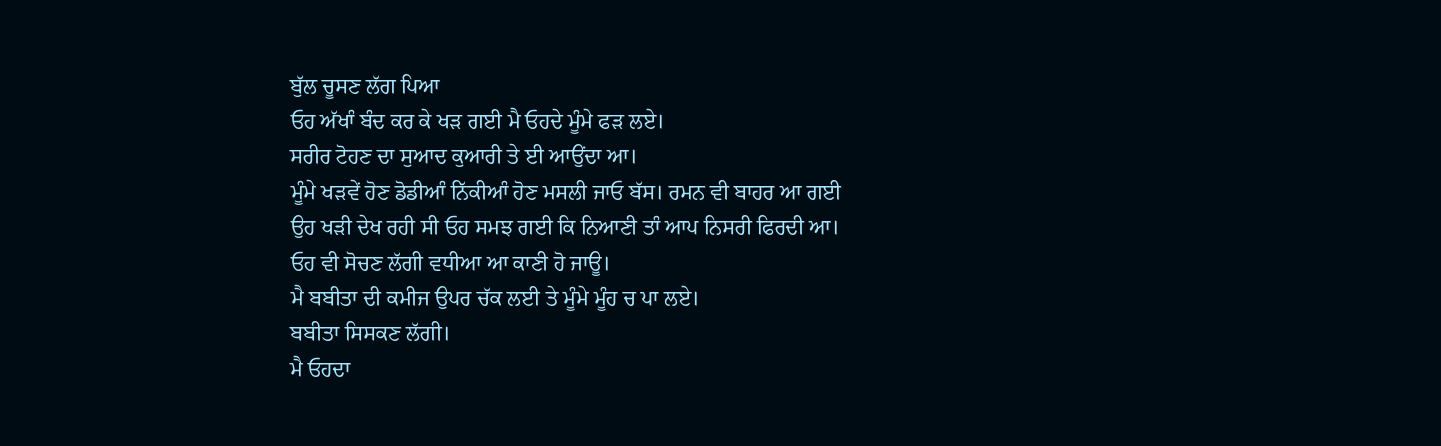ਬੁੱਲ ਚੂਸਣ ਲੱਗ ਪਿਆ
ਓਹ ਅੱਖਾੰ ਬੰਦ ਕਰ ਕੇ ਖੜ ਗਈ ਮੈ ਓਹਦੇ ਮੂੰਮੇ ਫੜ ਲਏ।
ਸਰੀਰ ਟੋਹਣ ਦਾ ਸੁਆਦ ਕੁਆਰੀ ਤੇ ਈ ਆਉਂਦਾ ਆ।
ਮੂੰਮੇ ਖੜਵੇਂ ਹੋਣ ਡੋਡੀਆੰ ਨਿੱਕੀਆੰ ਹੋਣ ਮਸਲੀ ਜਾਓ ਬੱਸ। ਰਮਨ ਵੀ ਬਾਹਰ ਆ ਗਈ
ਉਹ ਖੜੀ ਦੇਖ ਰਹੀ ਸੀ ਓਹ ਸਮਝ ਗਈ ਕਿ ਨਿਆਣੀ ਤਾੰ ਆਪ ਨਿਸਰੀ ਫਿਰਦੀ ਆ।
ਓਹ ਵੀ ਸੋਚਣ ਲੱਗੀ ਵਧੀਆ ਆ ਕਾਣੀ ਹੋ ਜਾਊ।
ਮੈ ਬਬੀਤਾ ਦੀ ਕਮੀਜ ਉਪਰ ਚੱਕ ਲਈ ਤੇ ਮੂੰਮੇ ਮੂੰਹ ਚ ਪਾ ਲਏ।
ਬਬੀਤਾ ਸਿਸਕਣ ਲੱਗੀ।
ਮੈ ਓਹਦਾ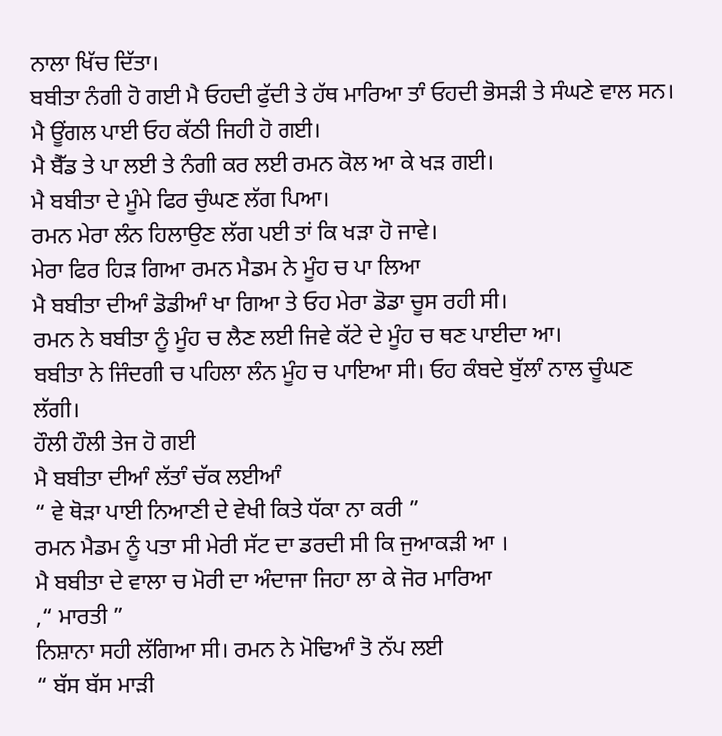ਨਾਲਾ ਖਿੱਚ ਦਿੱਤਾ।
ਬਬੀਤਾ ਨੰਗੀ ਹੋ ਗਈ ਮੈ ਓਹਦੀ ਫੁੱਦੀ ਤੇ ਹੱਥ ਮਾਰਿਆ ਤਾੰ ਓਹਦੀ ਭੋਸੜੀ ਤੇ ਸੰਘਣੇ ਵਾਲ ਸਨ। ਮੈ ਊਂਗਲ ਪਾਈ ਓਹ ਕੱਠੀ ਜਿਹੀ ਹੋ ਗਈ।
ਮੈ ਬੈੱਡ ਤੇ ਪਾ ਲਈ ਤੇ ਨੰਗੀ ਕਰ ਲਈ ਰਮਨ ਕੋਲ ਆ ਕੇ ਖੜ ਗਈ।
ਮੈ ਬਬੀਤਾ ਦੇ ਮੂੰਮੇ ਫਿਰ ਚੁੰਘਣ ਲੱਗ ਪਿਆ।
ਰਮਨ ਮੇਰਾ ਲੰਨ ਹਿਲਾਉਣ ਲੱਗ ਪਈ ਤਾਂ ਕਿ ਖੜਾ ਹੋ ਜਾਵੇ।
ਮੇਰਾ ਫਿਰ ਹਿੜ ਗਿਆ ਰਮਨ ਮੈਡਮ ਨੇ ਮੂੰਹ ਚ ਪਾ ਲਿਆ
ਮੈ ਬਬੀਤਾ ਦੀਆੰ ਡੋਡੀਆੰ ਖਾ ਗਿਆ ਤੇ ਓਹ ਮੇਰਾ ਡੋਡਾ ਚੂਸ ਰਹੀ ਸੀ।
ਰਮਨ ਨੇ ਬਬੀਤਾ ਨੂੰ ਮੂੰਹ ਚ ਲੈਣ ਲਈ ਜਿਵੇ ਕੱਟੇ ਦੇ ਮੂੰਹ ਚ ਥਣ ਪਾਈਦਾ ਆ।
ਬਬੀਤਾ ਨੇ ਜਿੰਦਗੀ ਚ ਪਹਿਲਾ ਲੰਨ ਮੂੰਹ ਚ ਪਾਇਆ ਸੀ। ਓਹ ਕੰਬਦੇ ਬੁੱਲਾੰ ਨਾਲ ਚੂੰਘਣ ਲੱਗੀ।
ਹੌਲੀ ਹੌਲੀ ਤੇਜ ਹੋ ਗਈ
ਮੈ ਬਬੀਤਾ ਦੀਆੰ ਲੱਤਾੰ ਚੱਕ ਲਈਆੰ
“ ਵੇ ਥੋੜਾ ਪਾਈ ਨਿਆਣੀ ਦੇ ਵੇਖੀ ਕਿਤੇ ਧੱਕਾ ਨਾ ਕਰੀ ”
ਰਮਨ ਮੈਡਮ ਨੂੰ ਪਤਾ ਸੀ ਮੇਰੀ ਸੱਟ ਦਾ ਡਰਦੀ ਸੀ ਕਿ ਜੁਆਕੜੀ ਆ ।
ਮੈ ਬਬੀਤਾ ਦੇ ਵਾਲਾ ਚ ਮੋਰੀ ਦਾ ਅੰਦਾਜਾ ਜਿਹਾ ਲਾ ਕੇ ਜੋਰ ਮਾਰਿਆ
,“ ਮਾਰਤੀ ”
ਨਿਸ਼ਾਨਾ ਸਹੀ ਲੱਗਿਆ ਸੀ। ਰਮਨ ਨੇ ਮੋਢਿਆੰ ਤੋ ਨੱਪ ਲਈ
“ ਬੱਸ ਬੱਸ ਮਾੜੀ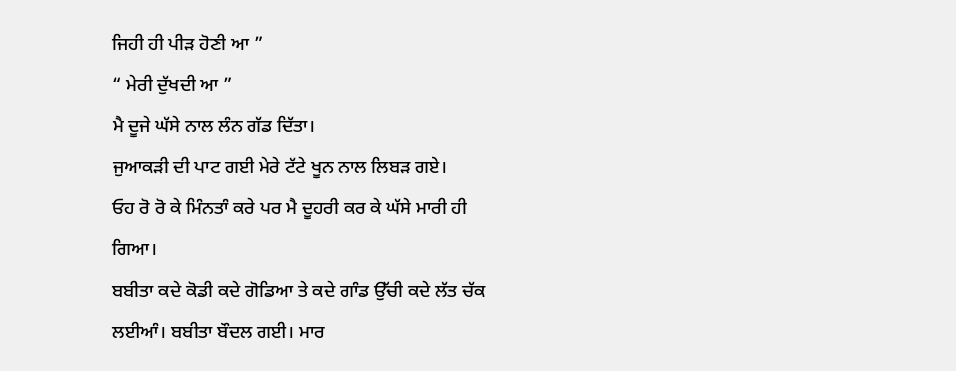ਜਿਹੀ ਹੀ ਪੀੜ ਹੋਣੀ ਆ ”
“ ਮੇਰੀ ਦੁੱਖਦੀ ਆ ”
ਮੈ ਦੂਜੇ ਘੱਸੇ ਨਾਲ ਲੰਨ ਗੱਡ ਦਿੱਤਾ।
ਜੁਆਕੜੀ ਦੀ ਪਾਟ ਗਈ ਮੇਰੇ ਟੱਟੇ ਖੂਨ ਨਾਲ ਲਿਬੜ ਗਏ।
ਓਹ ਰੋ ਰੋ ਕੇ ਮਿੰਨਤਾੰ ਕਰੇ ਪਰ ਮੈ ਦੂਹਰੀ ਕਰ ਕੇ ਘੱਸੇ ਮਾਰੀ ਹੀ ਗਿਆ।
ਬਬੀਤਾ ਕਦੇ ਕੋਡੀ ਕਦੇ ਗੋਡਿਆ ਤੇ ਕਦੇ ਗਾੰਡ ਉੱਚੀ ਕਦੇ ਲੱਤ ਚੱਕ ਲਈਆੰ। ਬਬੀਤਾ ਬੌਦਲ ਗਈ। ਮਾਰ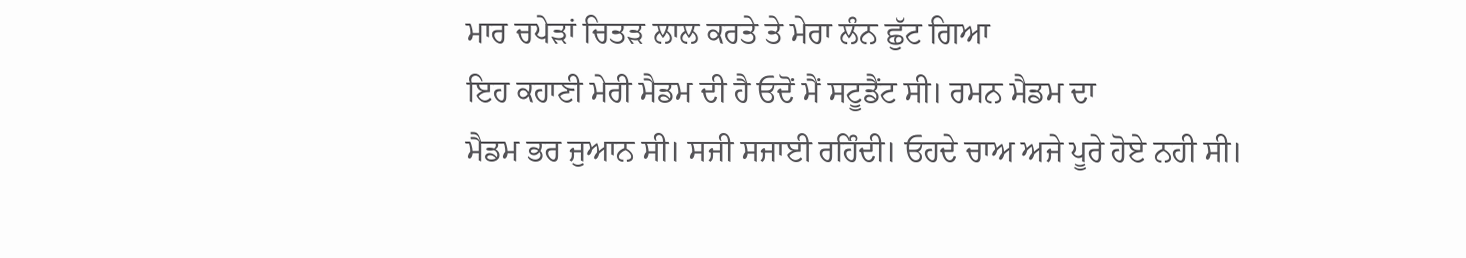ਮਾਰ ਚਪੇੜਾਂ ਚਿਤੜ ਲਾਲ ਕਰਤੇ ਤੇ ਮੇਰਾ ਲੰਨ ਛੁੱਟ ਗਿਆ
ਇਹ ਕਹਾਣੀ ਮੇਰੀ ਮੈਡਮ ਦੀ ਹੈ ਓਦੋਂ ਮੈਂ ਸਟੂਡੈਂਟ ਸੀ। ਰਮਨ ਮੈਡਮ ਦਾ
ਮੈਡਮ ਭਰ ਜੁਆਨ ਸੀ। ਸਜੀ ਸਜਾਈ ਰਹਿੰਦੀ। ਓਹਦੇ ਚਾਅ ਅਜੇ ਪੂਰੇ ਹੋਏ ਨਹੀ ਸੀ।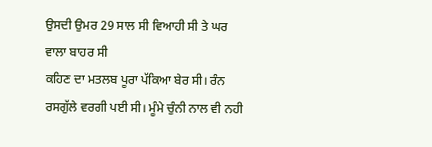ਉਸਦੀ ਉਮਰ 29 ਸਾਲ ਸੀ ਵਿਆਹੀ ਸੀ ਤੇ ਘਰ ਵਾਲਾ ਬਾਹਰ ਸੀ
ਕਹਿਣ ਦਾ ਮਤਲਬ ਪੂਰਾ ਪੱਕਿਆ ਬੇਰ ਸੀ। ਰੰਨ ਰਸਗੁੱਲੇ ਵਰਗੀ ਪਈ ਸੀ। ਮੂੰਮੇ ਚੁੰਨੀ ਨਾਲ ਵੀ ਨਹੀ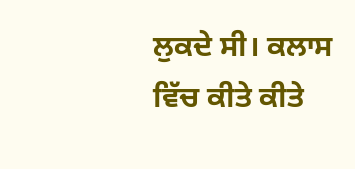ਲੁਕਦੇ ਸੀ। ਕਲਾਸ ਵਿੱਚ ਕੀਤੇ ਕੀਤੇ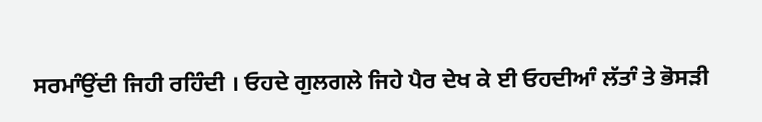ਸਰਮਾੰਉਂਦੀ ਜਿਹੀ ਰਹਿੰਦੀ । ਓਹਦੇ ਗੁਲਗਲੇ ਜਿਹੇ ਪੈਰ ਦੇਖ ਕੇ ਈ ਓਹਦੀਆੰ ਲੱਤਾੰ ਤੇ ਭੋਸੜੀ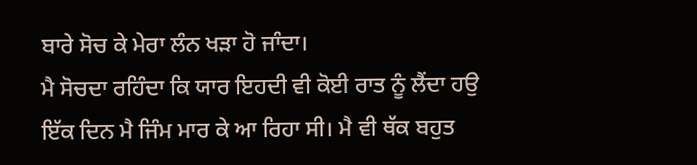ਬਾਰੇ ਸੋਚ ਕੇ ਮੇਰਾ ਲੰਨ ਖੜਾ ਹੋ ਜਾੰਦਾ।
ਮੈ ਸੋਚਦਾ ਰਹਿੰਦਾ ਕਿ ਯਾਰ ਇਹਦੀ ਵੀ ਕੋਈ ਰਾਤ ਨੂੰ ਲੈਂਦਾ ਹਉ
ਇੱਕ ਦਿਨ ਮੈ ਜਿੰਮ ਮਾਰ ਕੇ ਆ ਰਿਹਾ ਸੀ। ਮੈ ਵੀ ਥੱਕ ਬਹੁਤ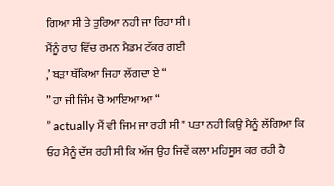ਗਿਆ ਸੀ ਤੇ ਤੁਰਿਆ ਨਹੀ ਜਾ ਰਿਹਾ ਸੀ।
ਮੈਂਨੂੰ ਰਾਹ ਵਿੱਚ ਰਮਨ ਮੈਡਮ ਟੱਕਰ ਗਈ
,’ ਬੜਾ ਥੱਕਿਆ ਜਿਹਾ ਲੱਗਦਾ ਏ “
” ਹਾ ਜੀ ਜਿੰਮ ਚੋ ਆਇਆ ਆ “
” actually ਮੈਂ ਵੀ ਜਿਮ ਜਾ ਰਹੀ ਸੀ " ਪਤਾ ਨਹੀ ਕਿਉ ਮੈਨੂੰ ਲੱਗਿਆ ਕਿ ਓਹ ਮੈਨੂੰ ਦੱਸ ਰਹੀ ਸੀ ਕਿ ਅੱਜ ਉਹ ਜਿਵੇਂ ਕਲਾ ਮਹਿਸੂਸ ਕਰ ਰਹੀ ਹੈ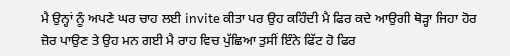ਮੈ ਉਨ੍ਹਾਂ ਨੂੰ ਅਪਣੇ ਘਰ ਚਾਹ ਲਈ invite ਕੀਤਾ ਪਰ ਉਹ ਕਹਿੰਦੀ ਮੈ ਫਿਰ ਕਦੇ ਆਉਗੀ ਥੋੜ੍ਹਾ ਜਿਹਾ ਹੋਰ ਜ਼ੋਰ ਪਾਉਣ ਤੇ ਉਹ ਮਨ ਗਈ ਮੈ ਰਾਹ ਵਿਚ ਪੁੱਛਿਆ ਤੁਸੀਂ ਇੰਨੇ ਫਿੱਟ ਹੋ ਫਿਰ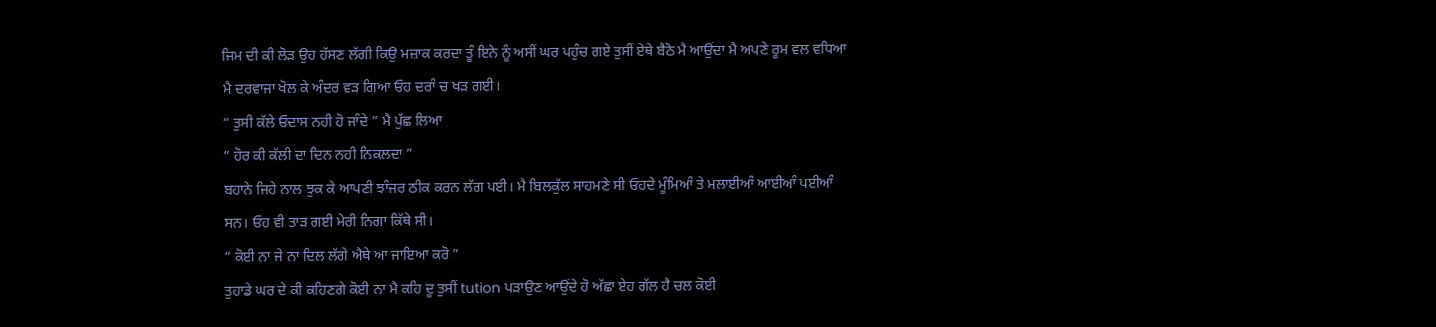ਜਿਮ ਦੀ ਕੀ ਲੋੜ ਉਹ ਹੱਸਣ ਲੱਗੀ ਕਿਉ ਮਜ਼ਾਕ ਕਰਦਾ ਤੂੰ ਇਨੇ ਨੂੰ ਅਸੀਂ ਘਰ ਪਹੁੰਚ ਗਏ ਤੁਸੀਂ ਏਥੇ ਬੈਠੋ ਮੈ ਆਉਂਦਾ ਮੈ ਅਪਣੇ ਰੂਮ ਵਲ ਵਧਿਆ
ਮੈ ਦਰਵਾਜਾ ਖੋਲ ਕੇ ਅੰਦਰ ਵੜ ਗਿਆ ਓਹ ਦਰਾੰ ਚ ਖੜ ਗਈ।
“ ਤੁਸੀ ਕੱਲੇ ਓਦਾਸ ਨਹੀ ਹੋ ਜਾੰਦੇ ” ਮੈ ਪੁੱਛ ਲਿਆ
“ ਹੋਰ ਕੀ ਕੱਲੀ ਦਾ ਦਿਨ ਨਹੀ ਨਿਕਲਦਾ ”
ਬਹਾਨੇ ਜਿਹੇ ਨਾਲ ਝੁਕ ਕੇ ਆਪਣੀ ਝਾੰਜਰ ਠੀਕ ਕਰਨ ਲੱਗ ਪਈ। ਮੈ ਬਿਲਕੁੱਲ ਸਾਹਮਣੇ ਸੀ ਓਹਦੇ ਮੂੰਮਿਆੰ ਤੇ ਮਲਾਈਆੰ ਆਈਆੰ ਪਈਆੰ ਸਨ। ਓਹ ਵੀ ਤਾੜ ਗਈ ਮੇਰੀ ਨਿਗਾ ਕਿੱਥੇ ਸੀ।
“ ਕੋਈ ਨਾ ਜੇ ਨਾ ਦਿਲ ਲੱਗੇ ਐਥੇ ਆ ਜਾਇਆ ਕਰੋ ”
ਤੁਹਾਡੇ ਘਰ ਦੇ ਕੀ ਕਹਿਣਗੇ ਕੋਈ ਨਾ ਮੈ ਕਹਿ ਦੂ ਤੁਸੀਂ tution ਪੜਾਉਣ ਆਉਂਦੇ ਹੋ ਅੱਛਾ ਏਹ ਗੱਲ ਹੈ ਚਲ ਕੋਈ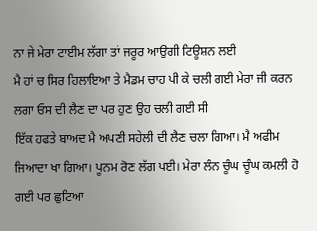ਨਾ ਜੇ ਮੇਰਾ ਟਾਈਮ ਲੱਗਾ ਤਾਂ ਜਰੂਰ ਆਉਗੀ ਟਿਊਸ਼ਨ ਲਈ
ਮੈ ਹਾਂ ਚ ਸਿਰ ਹਿਲਾਇਆ ਤੇ ਮੈਡਮ ਚਾਹ ਪੀ ਕੇ ਚਲੀ ਗਈ ਮੇਰਾ ਜੀ ਕਰਨ ਲਗਾ ਓਸ ਦੀ ਲੈਣ ਦਾ ਪਰ ਹੁਣ ਉਹ ਚਲੀ ਗਈ ਸੀ
ਇੱਕ ਹਫਤੇ ਬਾਅਦ ਮੈ ਅਪਣੀ ਸਹੇਲੀ ਦੀ ਲੈਣ ਚਲਾ ਗਿਆ। ਮੈ ਅਫੀਮ ਜਿਆਦਾ ਖਾ ਗਿਆ। ਪੂਨਮ ਰੋਣ ਲੱਗ ਪਈ। ਮੇਰਾ ਲੰਨ ਚੂੰਘ ਚੂੰਘ ਕਮਲੀ ਹੋ ਗਈ ਪਰ ਛੁਟਿਆ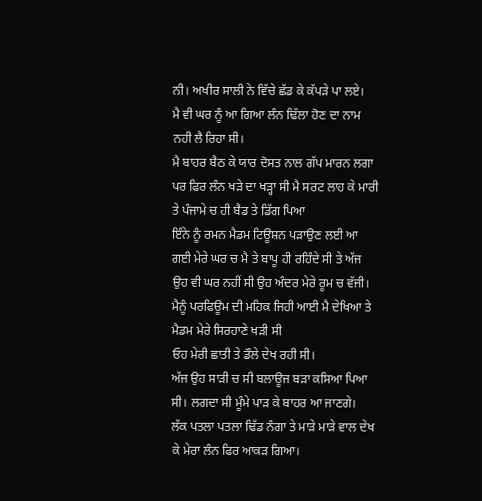ਨੀ। ਅਖੀਰ ਸਾਲੀ ਨੇ ਵਿੱਚੇ ਛੱਡ ਕੇ ਕੱਪੜੇ ਪਾ ਲਏ।
ਮੈ ਵੀ ਘਰ ਨੂੰ ਆ ਗਿਆ ਲੰਨ ਢਿੱਲਾ ਹੋਣ ਦਾ ਨਾਮ ਨਹੀ ਲੈ ਰਿਹਾ ਸੀ।
ਮੈ ਬਾਹਰ ਬੈਠ ਕੇ ਯਾਰ ਦੋਸਤ ਨਾਲ ਗੱਪ ਮਾਰਨ ਲਗਾ ਪਰ ਫਿਰ ਲੰਨ ਖੜੇ ਦਾ ਖੜ੍ਹਾ ਸੀ ਮੈ ਸਰਟ ਲਾਹ ਕੇ ਮਾਰੀ ਤੇ ਪੰਜਾਮੇ ਚ ਹੀ ਬੈਡ ਤੇ ਡਿੱਗ ਪਿਆ
ਇੰਨੇ ਨੂੰ ਰਮਨ ਮੈਡਮ ਟਿਊਸ਼ਨ ਪੜਾਉਣ ਲਈ ਆ ਗਈ ਮੇਰੇ ਘਰ ਚ ਮੈ ਤੇ ਬਾਪੂ ਹੀ ਰਹਿੰਦੇ ਸੀ ਤੇ ਅੱਜ ਉਹ ਵੀ ਘਰ ਨਹੀਂ ਸੀ ਉਹ ਅੰਦਰ ਮੇਰੇ ਰੂਮ ਚ ਵੱਜੀ।
ਮੈਨੂੰ ਪਰਫਿਊਮ ਦੀ ਮਹਿਕ ਜਿਹੀ ਆਈ ਮੈ ਦੇਖਿਆ ਤੇ ਮੈਡਮ ਮੇਰੇ ਸਿਰਹਾਣੇ ਖੜੀ ਸੀ
ਓਹ ਮੇਰੀ ਛਾਤੀ ਤੇ ਡੌਲੇ ਦੇਖ ਰਹੀ ਸੀ।
ਅੱਜ ਉਹ ਸਾੜੀ ਚ ਸੀ ਬਲਾਊਜ ਬੜਾ ਕਸਿਆ ਪਿਆ ਸੀ। ਲਗਦਾ ਸੀ ਮੂੰਮੇ ਪਾੜ ਕੇ ਬਾਹਰ ਆ ਜਾਣਗੇ।
ਲੱਕ ਪਤਲਾ ਪਤਲਾ ਢਿੱਡ ਨੰਗਾ ਤੇ ਮਾੜੇ ਮਾੜੇ ਵਾਲ ਦੇਖ ਕੇ ਮੇਰਾ ਲੰਨ ਫਿਰ ਆਕੜ ਗਿਆ।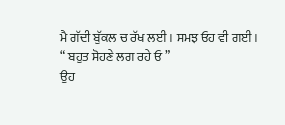ਮੈ ਗੱਦੀ ਬੁੱਕਲ ਚ ਰੱਖ ਲਈ। ਸਮਝ ਓਹ ਵੀ ਗਈ।
“ ਬਹੁਤ ਸੋਹਣੇ ਲਗ ਰਹੇ ਓ ”
ਉਹ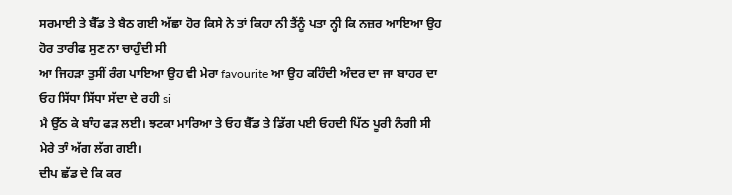ਸਰਮਾਈ ਤੇ ਬੈੱਡ ਤੇ ਬੈਠ ਗਈ ਅੱਛਾ ਹੋਰ ਕਿਸੇ ਨੇ ਤਾਂ ਕਿਹਾ ਨੀ ਤੈਂਨੂੰ ਪਤਾ ਨ੍ਹੀ ਕਿ ਨਜ਼ਰ ਆਇਆ ਉਹ ਹੋਰ ਤਾਰੀਫ ਸੁਣ ਨਾ ਚਾਹੁੰਦੀ ਸੀ
ਆ ਜਿਹੜਾ ਤੁਸੀਂ ਰੰਗ ਪਾਇਆ ਉਹ ਵੀ ਮੇਰਾ favourite ਆ ਉਹ ਕਹਿੰਦੀ ਅੰਦਰ ਦਾ ਜਾ ਬਾਹਰ ਦਾ
ਓਹ ਸਿੱਧਾ ਸਿੱਧਾ ਸੱਦਾ ਦੇ ਰਹੀ si
ਮੈ ਉੱਠ ਕੇ ਬਾੰਹ ਫੜ ਲਈ। ਝਟਕਾ ਮਾਰਿਆ ਤੇ ਓਹ ਬੈੱਡ ਤੇ ਡਿੱਗ ਪਈ ਓਹਦੀ ਪਿੱਠ ਪੂਰੀ ਨੰਗੀ ਸੀ ਮੇਰੇ ਤਾੰ ਅੱਗ ਲੱਗ ਗਈ।
ਦੀਪ ਛੱਡ ਦੇ ਕਿ ਕਰ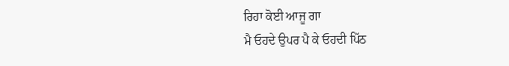ਰਿਹਾ ਕੋਈ ਆਜੂ ਗਾ
ਮੈ ਓਹਦੇ ਉਪਰ ਪੈ ਕੇ ਓਹਦੀ ਪਿੱਠ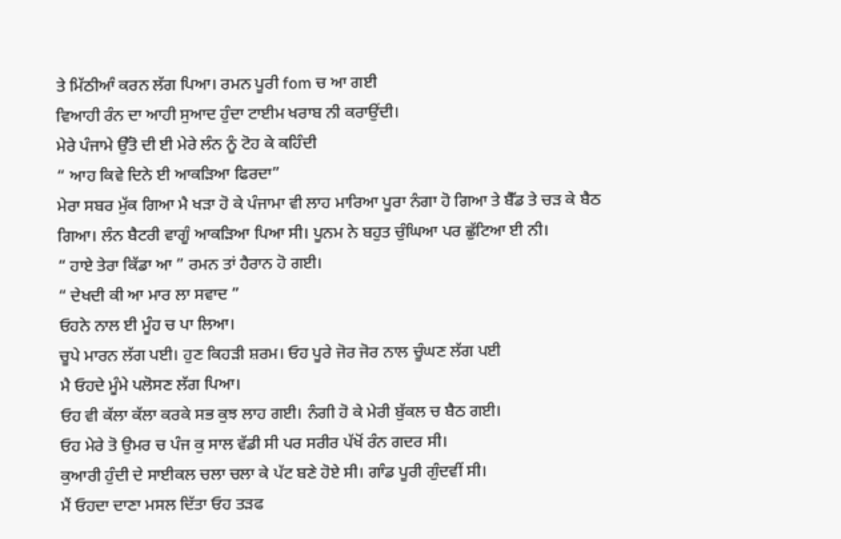ਤੇ ਮਿੱਠੀਆੰ ਕਰਨ ਲੱਗ ਪਿਆ। ਰਮਨ ਪੂਰੀ fom ਚ ਆ ਗਈ
ਵਿਆਹੀ ਰੰਨ ਦਾ ਆਹੀ ਸੁਆਦ ਹੁੰਦਾ ਟਾਈਮ ਖਰਾਬ ਨੀ ਕਰਾਉਂਦੀ।
ਮੇਰੇ ਪੰਜਾਮੇ ਉੱਤੋ ਦੀ ਈ ਮੇਰੇ ਲੰਨ ਨੂੰ ਟੋਹ ਕੇ ਕਹਿੰਦੀ
“ ਆਹ ਕਿਵੇ ਦਿਨੇ ਈ ਆਕੜਿਆ ਫਿਰਦਾ”
ਮੇਰਾ ਸਬਰ ਮੁੱਕ ਗਿਆ ਮੈ ਖੜਾ ਹੋ ਕੇ ਪੰਜਾਮਾ ਵੀ ਲਾਹ ਮਾਰਿਆ ਪੂਰਾ ਨੰਗਾ ਹੋ ਗਿਆ ਤੇ ਬੈੱਡ ਤੇ ਚੜ ਕੇ ਬੈਠ ਗਿਆ। ਲੰਨ ਬੈਟਰੀ ਵਾਗੂੰ ਆਕੜਿਆ ਪਿਆ ਸੀ। ਪੂਨਮ ਨੇ ਬਹੁਤ ਚੁੰਘਿਆ ਪਰ ਛੁੱਟਿਆ ਈ ਨੀ।
“ ਹਾਏ ਤੇਰਾ ਕਿੱਡਾ ਆ ” ਰਮਨ ਤਾਂ ਹੈਰਾਨ ਹੋ ਗਈ।
“ ਦੇਖਦੀ ਕੀ ਆ ਮਾਰ ਲਾ ਸਵਾਦ ”
ਓਹਨੇ ਨਾਲ ਈ ਮੂੰਹ ਚ ਪਾ ਲਿਆ।
ਚੂਪੇ ਮਾਰਨ ਲੱਗ ਪਈ। ਹੁਣ ਕਿਹੜੀ ਸ਼ਰਮ। ਓਹ ਪੂਰੇ ਜੋਰ ਜੋਰ ਨਾਲ ਚੂੰਘਣ ਲੱਗ ਪਈ
ਮੈ ਓਹਦੇ ਮੂੰਮੇ ਪਲੋਸਣ ਲੱਗ ਪਿਆ।
ਓਹ ਵੀ ਕੱਲਾ ਕੱਲਾ ਕਰਕੇ ਸਭ ਕੁਝ ਲਾਹ ਗਈ। ਨੰਗੀ ਹੋ ਕੇ ਮੇਰੀ ਬੁੱਕਲ ਚ ਬੈਠ ਗਈ।
ਓਹ ਮੇਰੇ ਤੋ ਉਮਰ ਚ ਪੰਜ ਕੁ ਸਾਲ ਵੱਡੀ ਸੀ ਪਰ ਸਰੀਰ ਪੱਖੋਂ ਰੰਨ ਗਦਰ ਸੀ।
ਕੁਆਰੀ ਹੁੰਦੀ ਦੇ ਸਾਈਕਲ ਚਲਾ ਚਲਾ ਕੇ ਪੱਟ ਬਣੇ ਹੋਏ ਸੀ। ਗਾੰਡ ਪੂਰੀ ਗੁੰਦਵੀਂ ਸੀ।
ਮੈਂ ਓਹਦਾ ਦਾਣਾ ਮਸਲ ਦਿੱਤਾ ਓਹ ਤੜਫ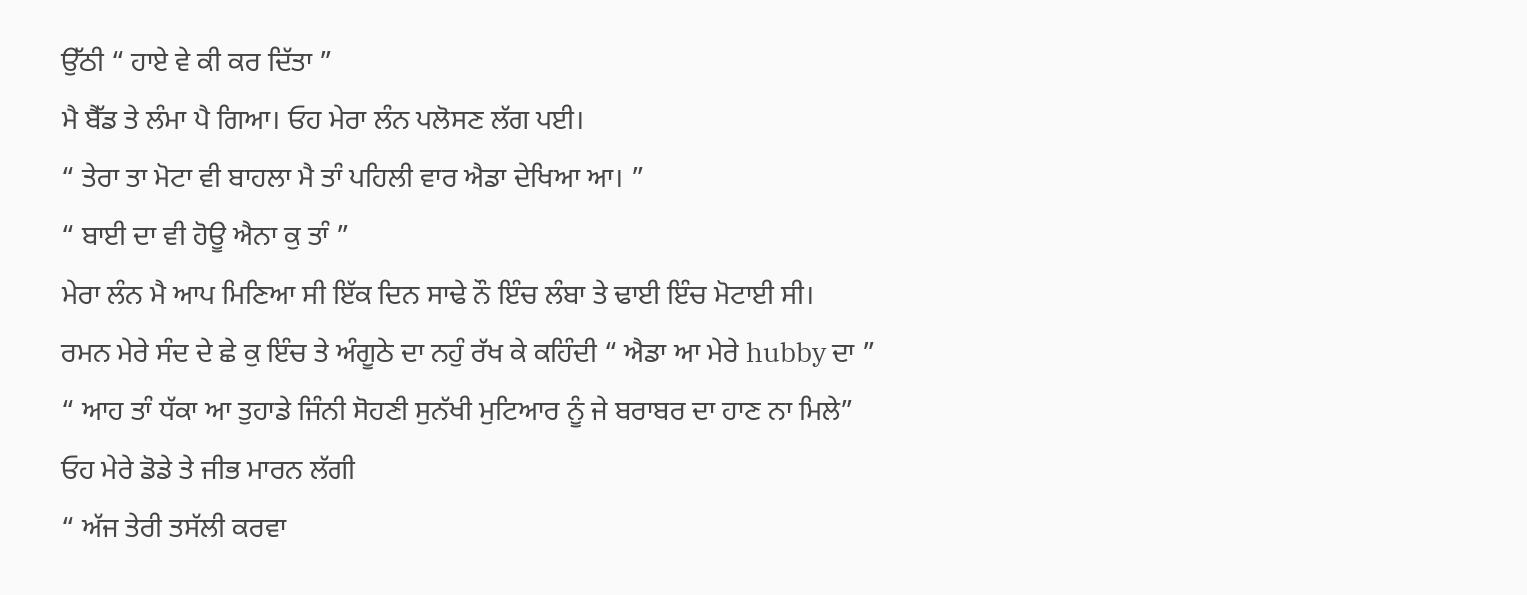ਉੱਠੀ “ ਹਾਏ ਵੇ ਕੀ ਕਰ ਦਿੱਤਾ ”
ਮੈ ਬੈੱਡ ਤੇ ਲੰਮਾ ਪੈ ਗਿਆ। ਓਹ ਮੇਰਾ ਲੰਨ ਪਲੋਸਣ ਲੱਗ ਪਈ।
“ ਤੇਰਾ ਤਾ ਮੋਟਾ ਵੀ ਬਾਹਲਾ ਮੈ ਤਾੰ ਪਹਿਲੀ ਵਾਰ ਐਡਾ ਦੇਖਿਆ ਆ। ”
“ ਬਾਈ ਦਾ ਵੀ ਹੋਊ ਐਨਾ ਕੁ ਤਾੰ ”
ਮੇਰਾ ਲੰਨ ਮੈ ਆਪ ਮਿਣਿਆ ਸੀ ਇੱਕ ਦਿਨ ਸਾਢੇ ਨੌ ਇੰਚ ਲੰਬਾ ਤੇ ਢਾਈ ਇੰਚ ਮੋਟਾਈ ਸੀ।
ਰਮਨ ਮੇਰੇ ਸੰਦ ਦੇ ਛੇ ਕੁ ਇੰਚ ਤੇ ਅੰਗੂਠੇ ਦਾ ਨਹੁੰ ਰੱਖ ਕੇ ਕਹਿੰਦੀ “ ਐਡਾ ਆ ਮੇਰੇ hubby ਦਾ ”
“ ਆਹ ਤਾੰ ਧੱਕਾ ਆ ਤੁਹਾਡੇ ਜਿੰਨੀ ਸੋਹਣੀ ਸੁਨੱਖੀ ਮੁਟਿਆਰ ਨੂੰ ਜੇ ਬਰਾਬਰ ਦਾ ਹਾਣ ਨਾ ਮਿਲੇ”
ਓਹ ਮੇਰੇ ਡੋਡੇ ਤੇ ਜੀਭ ਮਾਰਨ ਲੱਗੀ
“ ਅੱਜ ਤੇਰੀ ਤਸੱਲੀ ਕਰਵਾ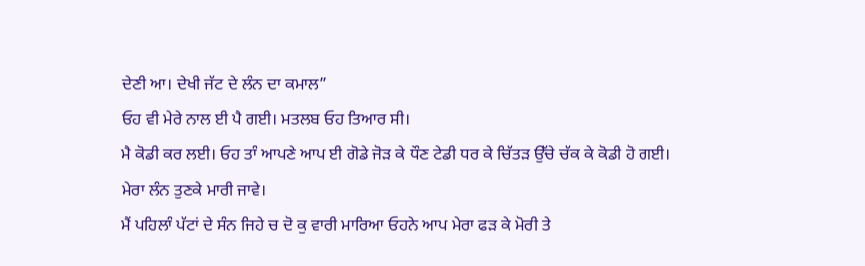ਦੇਣੀ ਆ। ਦੇਖੀ ਜੱਟ ਦੇ ਲੰਨ ਦਾ ਕਮਾਲ”
ਓਹ ਵੀ ਮੇਰੇ ਨਾਲ ਈ ਪੈ ਗਈ। ਮਤਲਬ ਓਹ ਤਿਆਰ ਸੀ।
ਮੈ ਕੋਡੀ ਕਰ ਲਈ। ਓਹ ਤਾੰ ਆਪਣੇ ਆਪ ਈ ਗੋਡੇ ਜੋੜ ਕੇ ਧੌਣ ਟੇਡੀ ਧਰ ਕੇ ਚਿੱਤੜ ਉੱਚੇ ਚੱਕ ਕੇ ਕੋਡੀ ਹੋ ਗਈ।
ਮੇਰਾ ਲੰਨ ਤੁਣਕੇ ਮਾਰੀ ਜਾਵੇ।
ਮੈਂ ਪਹਿਲਾੰ ਪੱਟਾਂ ਦੇ ਸੰਨ ਜਿਹੇ ਚ ਦੋ ਕੁ ਵਾਰੀ ਮਾਰਿਆ ਓਹਨੇ ਆਪ ਮੇਰਾ ਫੜ ਕੇ ਮੋਰੀ ਤੇ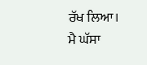ਰੱਖ ਲਿਆ।
ਮੈ ਘੱਸਾ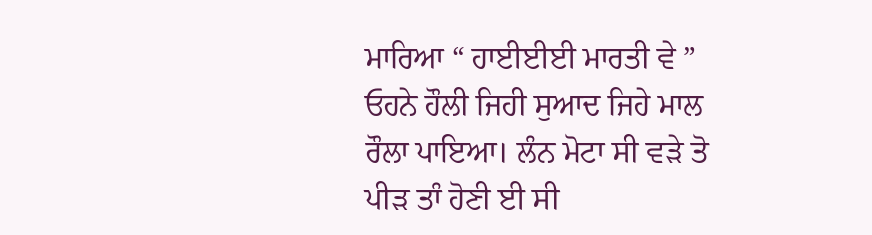ਮਾਰਿਆ “ ਹਾਈਈਈ ਮਾਰਤੀ ਵੇ ”
ਓਹਨੇ ਹੌਲੀ ਜਿਹੀ ਸੁਆਦ ਜਿਹੇ ਮਾਲ ਰੌਲਾ ਪਾਇਆ। ਲੰਨ ਮੋਟਾ ਸੀ ਵੜੇ ਤੋ ਪੀੜ ਤਾੰ ਹੋਣੀ ਈ ਸੀ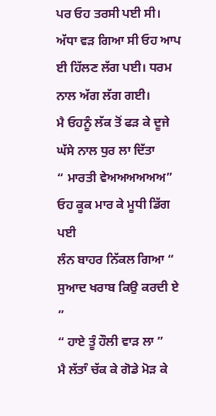ਪਰ ਓਹ ਤਰਸੀ ਪਈ ਸੀ।
ਅੱਧਾ ਵੜ ਗਿਆ ਸੀ ਓਹ ਆਪ ਈ ਹਿੱਲਣ ਲੱਗ ਪਈ। ਧਰਮ ਨਾਲ ਅੱਗ ਲੱਗ ਗਈ।
ਮੈ ਓਹਨੂੰ ਲੱਕ ਤੋਂ ਫੜ ਕੇ ਦੂਜੇ ਘੱਸੇ ਨਾਲ ਧੁਰ ਲਾ ਦਿੱਤਾ
“ ਮਾਰਤੀ ਵੇਅਅਅਅਅਅ” ਓਹ ਕੂਕ ਮਾਰ ਕੇ ਮੂਧੀ ਡਿੱਗ ਪਈ
ਲੰਨ ਬਾਹਰ ਨਿੱਕਲ ਗਿਆ “ ਸੁਆਦ ਖਰਾਬ ਕਿਉ ਕਰਦੀ ਏ ”
“ ਹਾਏ ਤੂੰ ਹੌਲੀ ਵਾੜ ਲਾ ”
ਮੈ ਲੱਤਾੰ ਚੱਕ ਕੇ ਗੋਡੇ ਮੋੜ ਕੇ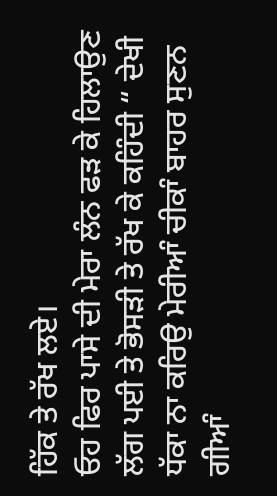ਹਿੱਕ ਤੇ ਰੱਖ ਲਏ।
ਓਹ ਫਿਰ ਪਾਸੇ ਦੀ ਮੇਰਾ ਲੰਨ ਫੜ ਕੇ ਹਿਲਾਉਣ ਲੱਗ ਪਈ ਤੇ ਭੋਸੜੀ ਤੇ ਰੱਖ ਕੇ ਕਹਿੰਦੀ “ ਦੇਖੀ ਧੱਕਾ ਨਾ ਕਰਿਉ ਮੇਰੀਆੰ ਚੀਕਾੰ ਬਾਹਰ ਸੁਣਨ ਗੀਆੰ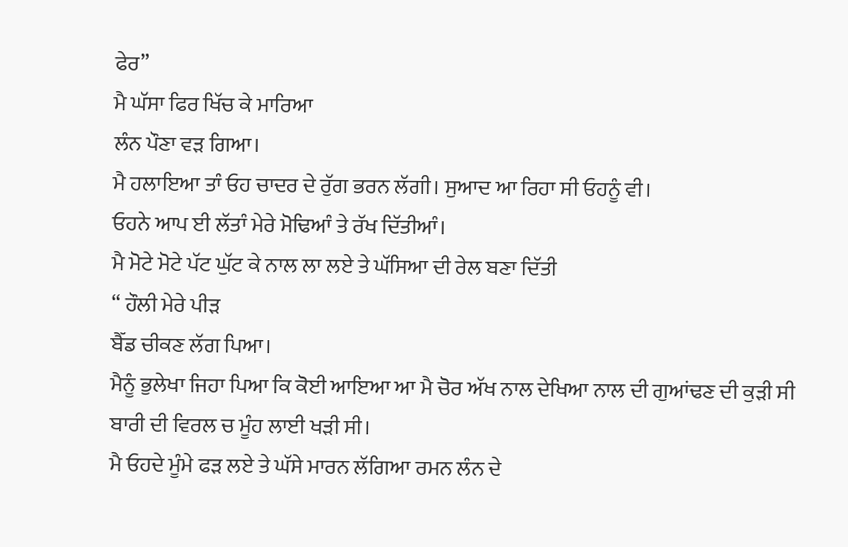ਫੇਰ”
ਮੈ ਘੱਸਾ ਫਿਰ ਖਿੱਚ ਕੇ ਮਾਰਿਆ
ਲੰਨ ਪੌਣਾ ਵੜ ਗਿਆ।
ਮੈ ਹਲਾਇਆ ਤਾੰ ਓਹ ਚਾਦਰ ਦੇ ਰੁੱਗ ਭਰਨ ਲੱਗੀ। ਸੁਆਦ ਆ ਰਿਹਾ ਸੀ ਓਹਨੂੰ ਵੀ।
ਓਹਨੇ ਆਪ ਈ ਲੱਤਾੰ ਮੇਰੇ ਮੋਢਿਆੰ ਤੇ ਰੱਖ ਦਿੱਤੀਆੰ।
ਮੈ ਮੋਟੇ ਮੋਟੇ ਪੱਟ ਘੁੱਟ ਕੇ ਨਾਲ ਲਾ ਲਏ ਤੇ ਘੱਸਿਆ ਦੀ ਰੇਲ ਬਣਾ ਦਿੱਤੀ
“ ਹੌਲੀ ਮੇਰੇ ਪੀੜ
ਬੈੱਡ ਚੀਕਣ ਲੱਗ ਪਿਆ।
ਮੈਨੂੰ ਭੁਲੇਖਾ ਜਿਹਾ ਪਿਆ ਕਿ ਕੋਈ ਆਇਆ ਆ ਮੈ ਚੋਰ ਅੱਖ ਨਾਲ ਦੇਖਿਆ ਨਾਲ ਦੀ ਗੁਆਂਢਣ ਦੀ ਕੁੜੀ ਸੀ ਬਾਰੀ ਦੀ ਵਿਰਲ ਚ ਮੂੰਹ ਲਾਈ ਖੜੀ ਸੀ।
ਮੈ ਓਹਦੇ ਮੂੰਮੇ ਫੜ ਲਏ ਤੇ ਘੱਸੇ ਮਾਰਨ ਲੱਗਿਆ ਰਮਨ ਲੰਨ ਦੇ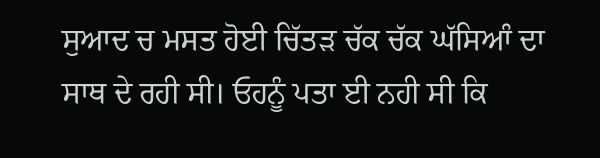ਸੁਆਦ ਚ ਮਸਤ ਹੋਈ ਚਿੱਤੜ ਚੱਕ ਚੱਕ ਘੱਸਿਆੰ ਦਾ ਸਾਥ ਦੇ ਰਹੀ ਸੀ। ਓਹਨੂੰ ਪਤਾ ਈ ਨਹੀ ਸੀ ਕਿ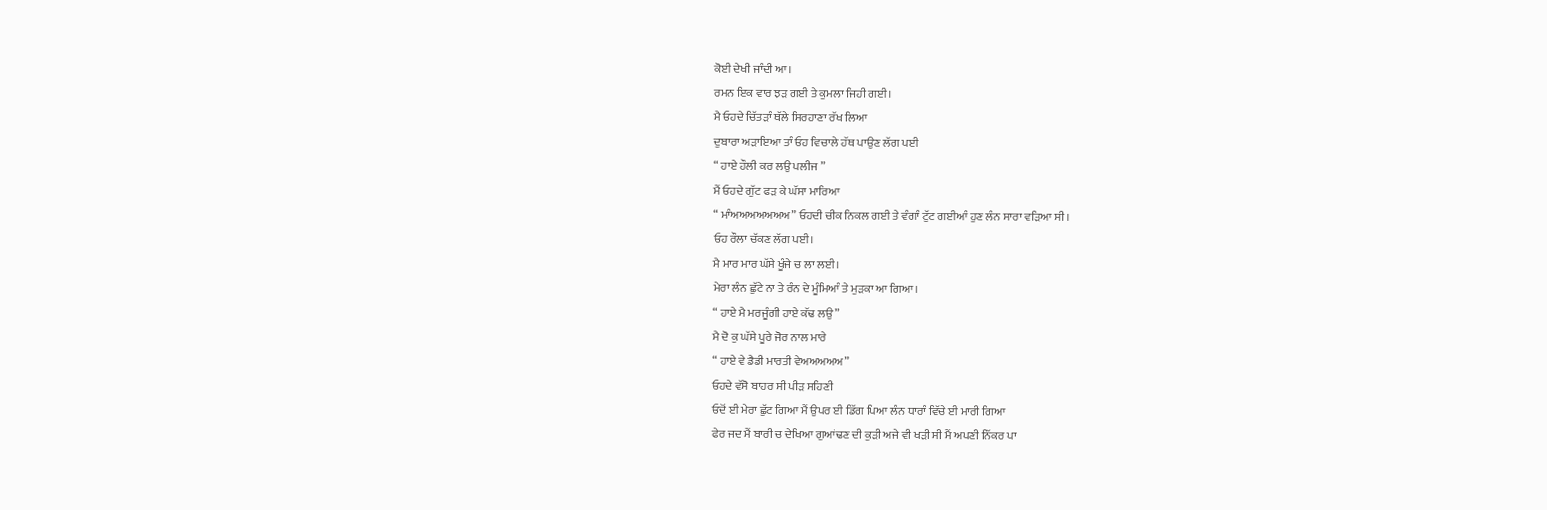ਕੋਈ ਦੇਖੀ ਜਾੰਦੀ ਆ।
ਰਮਨ ਇਕ ਵਾਰ ਝੜ ਗਈ ਤੇ ਕੁਮਲਾ ਜਿਹੀ ਗਈ।
ਮੈ ਓਹਦੇ ਚਿੱਤੜਾੰ ਥੱਲੇ ਸਿਰਹਾਣਾ ਰੱਖ ਲਿਆ
ਦੁਬਾਰਾ ਅੜਾਇਆ ਤਾੰ ਓਹ ਵਿਚਾਲੇ ਹੱਥ ਪਾਉਣ ਲੱਗ ਪਈ
“ ਹਾਏ ਹੌਲੀ ਕਰ ਲਉ ਪਲੀਜ ”
ਮੈਂ ਓਹਦੇ ਗੁੱਟ ਫੜ ਕੇ ਘੱਸਾ ਮਾਰਿਆ
“ ਮਾੰਅਅਅਅਅਅਅ” ਓਹਦੀ ਚੀਕ ਨਿਕਲ ਗਈ ਤੇ ਵੰਗਾੰ ਟੁੱਟ ਗਈਆੰ ਹੁਣ ਲੰਨ ਸਾਰਾ ਵੜਿਆ ਸੀ।
ਓਹ ਰੌਲਾ ਚੱਕਣ ਲੱਗ ਪਈ।
ਮੈ ਮਾਰ ਮਾਰ ਘੱਸੇ ਖੂੰਜੇ ਚ ਲਾ ਲਈ।
ਮੇਰਾ ਲੰਨ ਛੁੱਟੇ ਨਾ ਤੇ ਰੰਨ ਦੇ ਮੂੰਮਿਆੰ ਤੇ ਮੁੜਕਾ ਆ ਗਿਆ।
“ ਹਾਏ ਮੈ ਮਰਜੂੰਗੀ ਹਾਏ ਕੱਢ ਲਉ”
ਮੈ ਦੋ ਕੁ ਘੱਸੇ ਪੂਰੇ ਜੋਰ ਨਾਲ ਮਾਰੇ
“ ਹਾਏ ਵੇ ਡੈਡੀ ਮਾਰਤੀ ਵੇਅਅਅਅਅ”
ਓਹਦੇ ਵੱਸੋ ਬਾਹਰ ਸੀ ਪੀੜ ਸਹਿਣੀ
ਓਦੋਂ ਈ ਮੇਰਾ ਛੁੱਟ ਗਿਆ ਮੈਂ ਉਪਰ ਈ ਡਿੱਗ ਪਿਆ ਲੰਨ ਧਾਰਾੰ ਵਿੱਚੇ ਈ ਮਾਰੀ ਗਿਆ
ਫੇਰ ਜਦ ਮੈਂ ਬਾਰੀ ਚ ਦੇਖਿਆ ਗੁਆਂਢਣ ਦੀ ਕੁੜੀ ਅਜੇ ਵੀ ਖੜੀ ਸੀ ਮੈਂ ਅਪਣੀ ਨਿੱਕਰ ਪਾ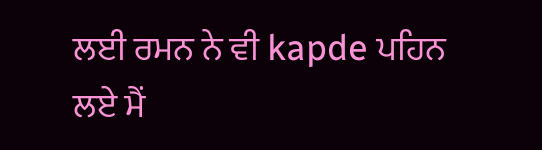ਲਈ ਰਮਨ ਨੇ ਵੀ kapde ਪਹਿਨ ਲਏ ਮੈਂ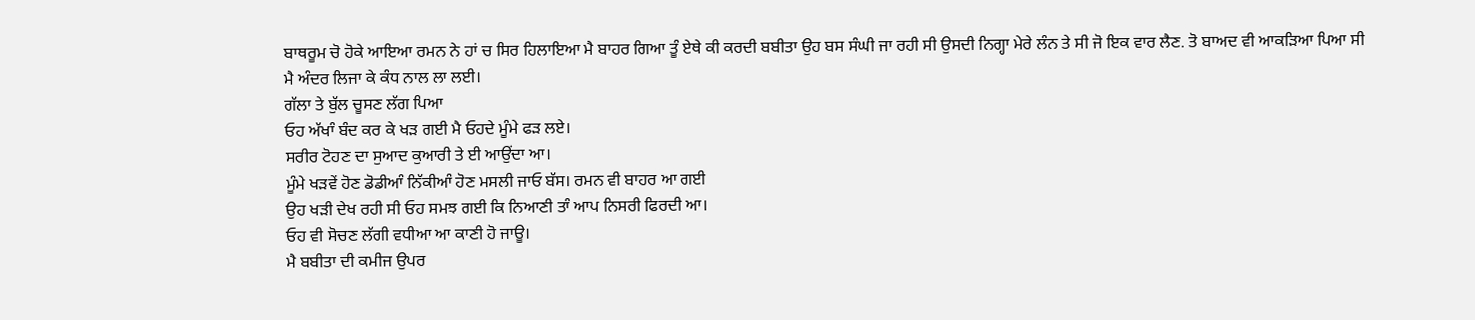ਬਾਥਰੂਮ ਚੋ ਹੋਕੇ ਆਇਆ ਰਮਨ ਨੇ ਹਾਂ ਚ ਸਿਰ ਹਿਲਾਇਆ ਮੈ ਬਾਹਰ ਗਿਆ ਤੂੰ ਏਥੇ ਕੀ ਕਰਦੀ ਬਬੀਤਾ ਉਹ ਬਸ ਸੰਘੀ ਜਾ ਰਹੀ ਸੀ ਉਸਦੀ ਨਿਗ੍ਹਾ ਮੇਰੇ ਲੰਨ ਤੇ ਸੀ ਜੋ ਇਕ ਵਾਰ ਲੈਣ. ਤੋ ਬਾਅਦ ਵੀ ਆਕੜਿਆ ਪਿਆ ਸੀ
ਮੈ ਅੰਦਰ ਲਿਜਾ ਕੇ ਕੰਧ ਨਾਲ ਲਾ ਲਈ।
ਗੱਲਾ ਤੇ ਬੁੱਲ ਚੂਸਣ ਲੱਗ ਪਿਆ
ਓਹ ਅੱਖਾੰ ਬੰਦ ਕਰ ਕੇ ਖੜ ਗਈ ਮੈ ਓਹਦੇ ਮੂੰਮੇ ਫੜ ਲਏ।
ਸਰੀਰ ਟੋਹਣ ਦਾ ਸੁਆਦ ਕੁਆਰੀ ਤੇ ਈ ਆਉਂਦਾ ਆ।
ਮੂੰਮੇ ਖੜਵੇਂ ਹੋਣ ਡੋਡੀਆੰ ਨਿੱਕੀਆੰ ਹੋਣ ਮਸਲੀ ਜਾਓ ਬੱਸ। ਰਮਨ ਵੀ ਬਾਹਰ ਆ ਗਈ
ਉਹ ਖੜੀ ਦੇਖ ਰਹੀ ਸੀ ਓਹ ਸਮਝ ਗਈ ਕਿ ਨਿਆਣੀ ਤਾੰ ਆਪ ਨਿਸਰੀ ਫਿਰਦੀ ਆ।
ਓਹ ਵੀ ਸੋਚਣ ਲੱਗੀ ਵਧੀਆ ਆ ਕਾਣੀ ਹੋ ਜਾਊ।
ਮੈ ਬਬੀਤਾ ਦੀ ਕਮੀਜ ਉਪਰ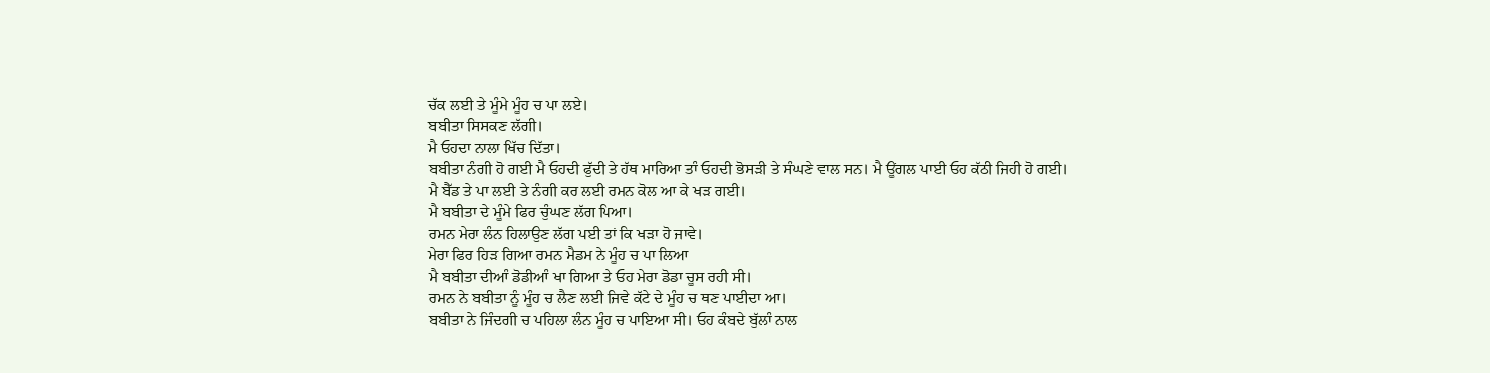ਚੱਕ ਲਈ ਤੇ ਮੂੰਮੇ ਮੂੰਹ ਚ ਪਾ ਲਏ।
ਬਬੀਤਾ ਸਿਸਕਣ ਲੱਗੀ।
ਮੈ ਓਹਦਾ ਨਾਲਾ ਖਿੱਚ ਦਿੱਤਾ।
ਬਬੀਤਾ ਨੰਗੀ ਹੋ ਗਈ ਮੈ ਓਹਦੀ ਫੁੱਦੀ ਤੇ ਹੱਥ ਮਾਰਿਆ ਤਾੰ ਓਹਦੀ ਭੋਸੜੀ ਤੇ ਸੰਘਣੇ ਵਾਲ ਸਨ। ਮੈ ਊਂਗਲ ਪਾਈ ਓਹ ਕੱਠੀ ਜਿਹੀ ਹੋ ਗਈ।
ਮੈ ਬੈੱਡ ਤੇ ਪਾ ਲਈ ਤੇ ਨੰਗੀ ਕਰ ਲਈ ਰਮਨ ਕੋਲ ਆ ਕੇ ਖੜ ਗਈ।
ਮੈ ਬਬੀਤਾ ਦੇ ਮੂੰਮੇ ਫਿਰ ਚੁੰਘਣ ਲੱਗ ਪਿਆ।
ਰਮਨ ਮੇਰਾ ਲੰਨ ਹਿਲਾਉਣ ਲੱਗ ਪਈ ਤਾਂ ਕਿ ਖੜਾ ਹੋ ਜਾਵੇ।
ਮੇਰਾ ਫਿਰ ਹਿੜ ਗਿਆ ਰਮਨ ਮੈਡਮ ਨੇ ਮੂੰਹ ਚ ਪਾ ਲਿਆ
ਮੈ ਬਬੀਤਾ ਦੀਆੰ ਡੋਡੀਆੰ ਖਾ ਗਿਆ ਤੇ ਓਹ ਮੇਰਾ ਡੋਡਾ ਚੂਸ ਰਹੀ ਸੀ।
ਰਮਨ ਨੇ ਬਬੀਤਾ ਨੂੰ ਮੂੰਹ ਚ ਲੈਣ ਲਈ ਜਿਵੇ ਕੱਟੇ ਦੇ ਮੂੰਹ ਚ ਥਣ ਪਾਈਦਾ ਆ।
ਬਬੀਤਾ ਨੇ ਜਿੰਦਗੀ ਚ ਪਹਿਲਾ ਲੰਨ ਮੂੰਹ ਚ ਪਾਇਆ ਸੀ। ਓਹ ਕੰਬਦੇ ਬੁੱਲਾੰ ਨਾਲ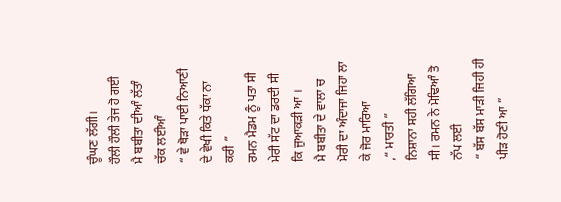ਚੂੰਘਣ ਲੱਗੀ।
ਹੌਲੀ ਹੌਲੀ ਤੇਜ ਹੋ ਗਈ
ਮੈ ਬਬੀਤਾ ਦੀਆੰ ਲੱਤਾੰ ਚੱਕ ਲਈਆੰ
“ ਵੇ ਥੋੜਾ ਪਾਈ ਨਿਆਣੀ ਦੇ ਵੇਖੀ ਕਿਤੇ ਧੱਕਾ ਨਾ ਕਰੀ ”
ਰਮਨ ਮੈਡਮ ਨੂੰ ਪਤਾ ਸੀ ਮੇਰੀ ਸੱਟ ਦਾ ਡਰਦੀ ਸੀ ਕਿ ਜੁਆਕੜੀ ਆ ।
ਮੈ ਬਬੀਤਾ ਦੇ ਵਾਲਾ ਚ ਮੋਰੀ ਦਾ ਅੰਦਾਜਾ ਜਿਹਾ ਲਾ ਕੇ ਜੋਰ ਮਾਰਿਆ
,“ ਮਾਰਤੀ ”
ਨਿਸ਼ਾਨਾ ਸਹੀ ਲੱਗਿਆ ਸੀ। ਰਮਨ ਨੇ ਮੋਢਿਆੰ ਤੋ ਨੱਪ ਲਈ
“ ਬੱਸ ਬੱਸ ਮਾੜੀ ਜਿਹੀ ਹੀ ਪੀੜ ਹੋਣੀ ਆ ”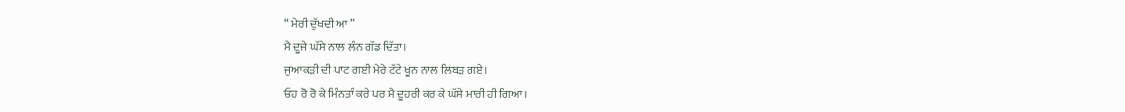“ ਮੇਰੀ ਦੁੱਖਦੀ ਆ ”
ਮੈ ਦੂਜੇ ਘੱਸੇ ਨਾਲ ਲੰਨ ਗੱਡ ਦਿੱਤਾ।
ਜੁਆਕੜੀ ਦੀ ਪਾਟ ਗਈ ਮੇਰੇ ਟੱਟੇ ਖੂਨ ਨਾਲ ਲਿਬੜ ਗਏ।
ਓਹ ਰੋ ਰੋ ਕੇ ਮਿੰਨਤਾੰ ਕਰੇ ਪਰ ਮੈ ਦੂਹਰੀ ਕਰ ਕੇ ਘੱਸੇ ਮਾਰੀ ਹੀ ਗਿਆ।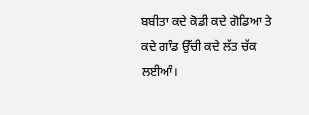ਬਬੀਤਾ ਕਦੇ ਕੋਡੀ ਕਦੇ ਗੋਡਿਆ ਤੇ ਕਦੇ ਗਾੰਡ ਉੱਚੀ ਕਦੇ ਲੱਤ ਚੱਕ ਲਈਆੰ।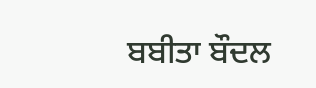ਬਬੀਤਾ ਬੌਦਲ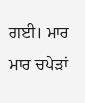ਗਈ। ਮਾਰ ਮਾਰ ਚਪੇੜਾਂ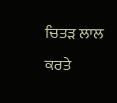ਚਿਤੜ ਲਾਲ ਕਰਤੇ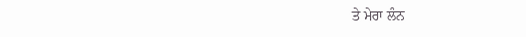ਤੇ ਮੇਰਾ ਲੰਨ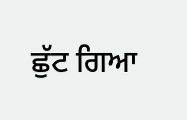ਛੁੱਟ ਗਿਆ